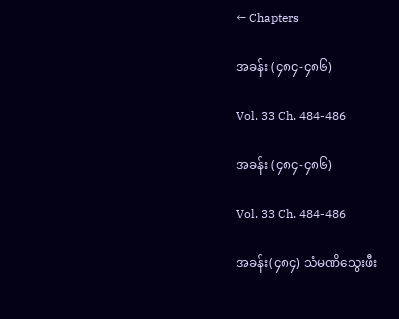← Chapters

အခန်း (၄၈၄-၄၈၆)

Vol. 33 Ch. 484-486

အခန်း (၄၈၄-၄၈၆)

Vol. 33 Ch. 484-486

အခန်း(၄၈၄) သံမဏိသွေးဖီး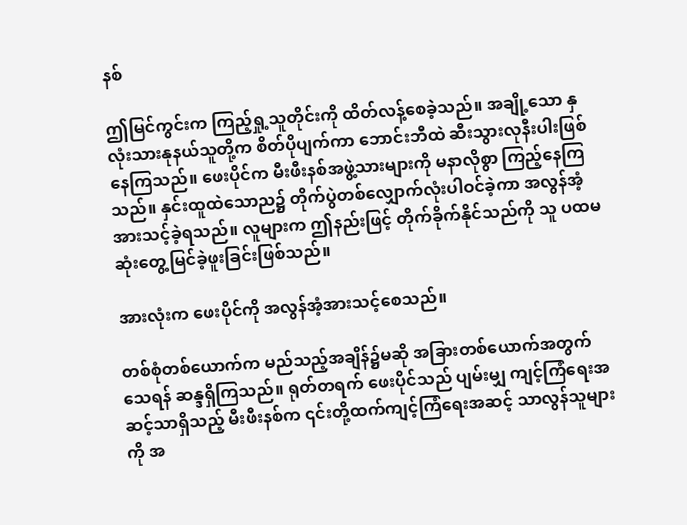နစ်

ဤမြင်ကွင်းက ကြည့်ရှု့သူတိုင်းကို ထိတ်လန့်စေခဲ့သည်။ အချို့သော နှလုံးသားနုနယ်သူတို့က စိတ်ပိုပျက်ကာ ဘောင်းဘီထဲ ဆီးသွားလုနီးပါးဖြစ်နေကြသည်။ ဖေးပိုင်က မီးဖီးနစ်အဖွဲ့သားများကို မနာလိုစွာ ကြည့်နေကြသည်။ နှင်းထူထဲသောည၌ တိုက်ပွဲတစ်လျှောက်လုံးပါဝင်ခဲ့ကာ အလွန်အံ့အားသင့်ခဲ့ရသည်။ လူများက ဤနည်းဖြင့် တိုက်ခိုက်နိုင်သည်ကို သူ ပထမဆုံးတွေ့မြင်ခဲ့ဖူးခြင်းဖြစ်သည်။

အားလုံးက ဖေးပိုင်ကို အလွန်အံ့အားသင့်စေသည်။

တစ်စုံတစ်ယောက်က မည်သည့်အချိန်၌မဆို အခြားတစ်ယောက်အတွက် သေရန် ဆန္ဒရှိကြသည်။ ရုတ်တရက် ဖေးပိုင်သည် ပျမ်းမျှ ကျင့်ကြံရေးအဆင့်သာရှိသည့် မီးဖီးနစ်က ၎င်းတို့ထက်ကျင့်ကြံရေးအဆင့် သာလွန်သူများကို အ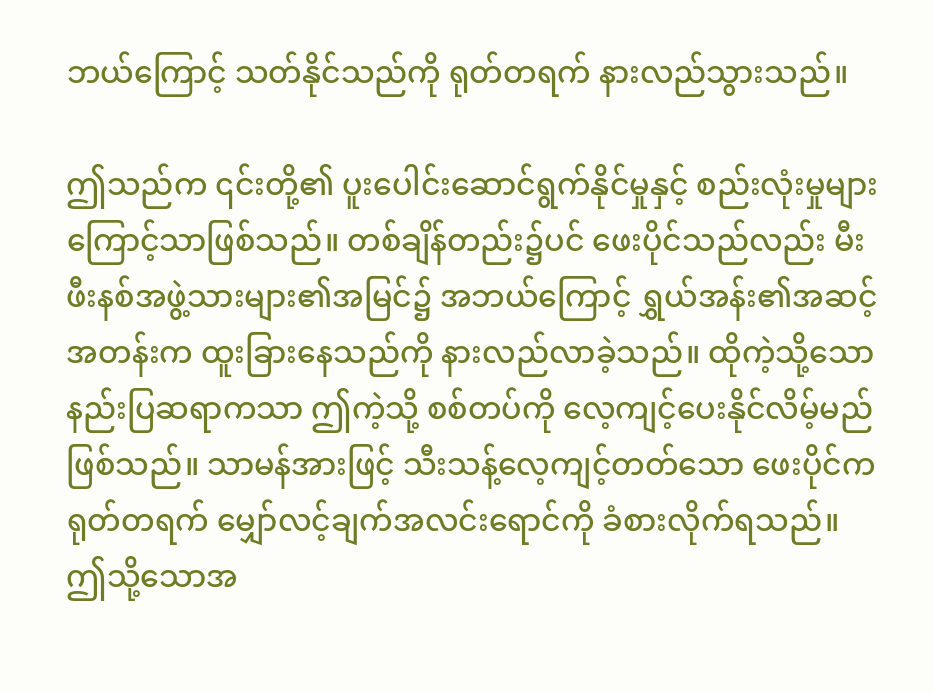ဘယ်ကြောင့် သတ်နိုင်သည်ကို ရုတ်တရက် နားလည်သွားသည်။

ဤသည်က ၎င်းတို့၏ ပူးပေါင်းဆောင်ရွက်နိုင်မှုနှင့် စည်းလုံးမှုများကြောင့်သာဖြစ်သည်။ တစ်ချိန်တည်း၌ပင် ဖေးပိုင်သည်လည်း မီးဖီးနစ်အဖွဲ့သားများ၏အမြင်၌ အဘယ်ကြောင့် ရွှယ်အန်း၏အဆင့်အတန်းက ထူးခြားနေသည်ကို နားလည်လာခဲ့သည်။ ထိုကဲ့သို့သော နည်းပြဆရာကသာ ဤကဲ့သို့ စစ်တပ်ကို လေ့ကျင့်ပေးနိုင်လိမ့်မည်ဖြစ်သည်။ သာမန်အားဖြင့် သီးသန့်လေ့ကျင့်တတ်သော ဖေးပိုင်က ရုတ်တရက် မျှော်လင့်ချက်အလင်းရောင်ကို ခံစားလိုက်ရသည်။ ဤသို့သောအ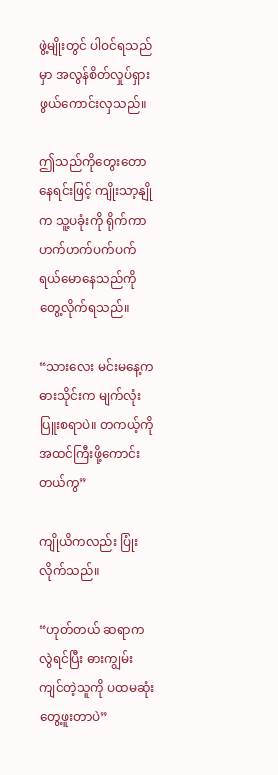ဖွဲ့မျိုးတွင် ပါဝင်ရသည်မှာ အလွန်စိတ်လှုပ်ရှားဖွယ်ကောင်းလှသည်။

ဤသည်ကိုတွေးတောနေရင်းဖြင့် ကျိုးသာ့နျိုက သူ့ပခုံးကို ရိုက်ကာ ဟက်ဟက်ပက်ပက်ရယ်မောနေသည်ကိုတွေ့လိုက်ရသည်။

“သားလေး မင်းမနေ့က ဓားသိုင်းက မျက်လုံးပြူးစရာပဲ။ တကယ့်ကို အထင်ကြီးဖို့ကောင်းတယ်ကွ”

ကျိုယိကလည်း ပြုံးလိုက်သည်။

“ဟုတ်တယ် ဆရာကလွဲရင်ပြီး ဓားကျွမ်းကျင်တဲ့သူကို ပထမဆုံးတွေ့ဖူးတာပဲ”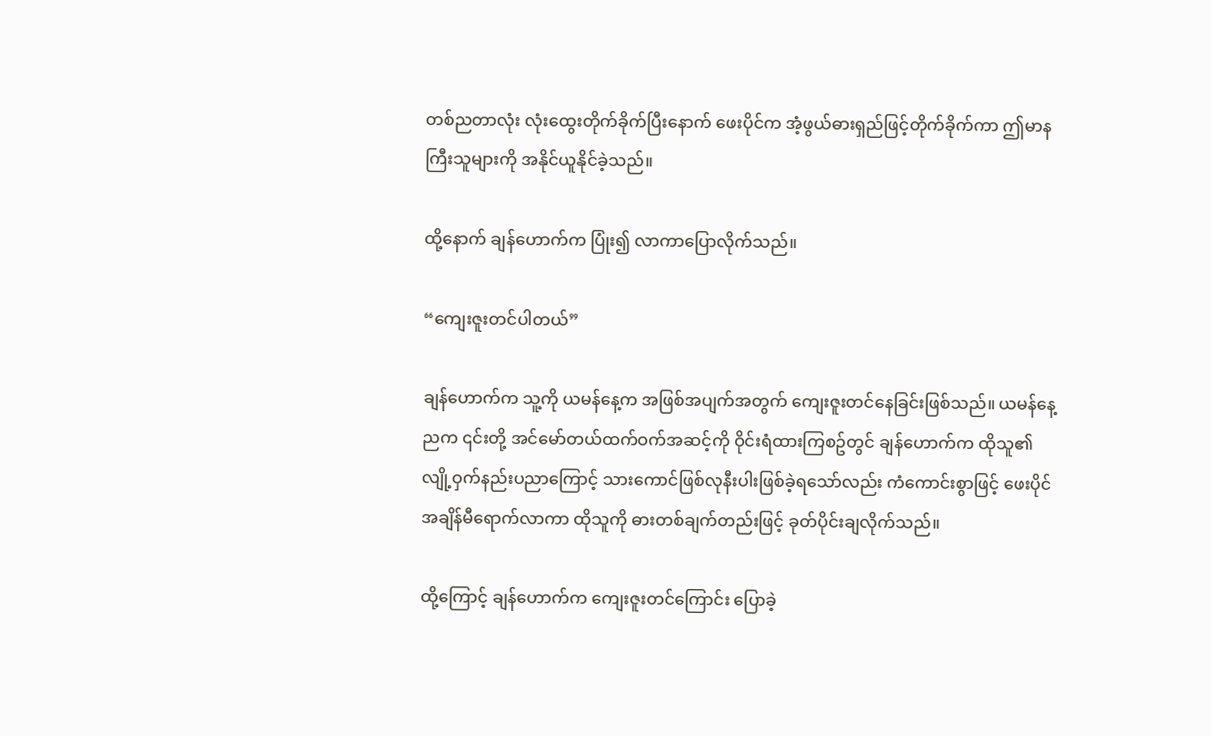တစ်ညတာလုံး လုံးထွေးတိုက်ခိုက်ပြီးနောက် ဖေးပိုင်က အံ့ဖွယ်ဓားရှည်ဖြင့်တိုက်ခိုက်ကာ ဤမာနကြီးသူများကို အနိုင်ယူနိုင်ခဲ့သည်။

ထို့နောက် ချန်ဟောက်က ပြုံး၍ လာကာပြောလိုက်သည်။

“ကျေးဇူးတင်ပါတယ်”

ချန်ဟောက်က သူ့ကို ယမန်နေ့က အဖြစ်အပျက်အတွက် ကျေးဇူးတင်နေခြင်းဖြစ်သည်။ ယမန်နေ့ညက ၎င်းတို့ အင်မော်တယ်ထက်ဝက်အဆင့်ကို ဝိုင်းရံထားကြစဥ်တွင် ချန်ဟောက်က ထိုသူ၏ လျို့ဝှက်နည်းပညာကြောင့် သားကောင်ဖြစ်လုနီးပါးဖြစ်ခဲ့ရသော်လည်း ကံကောင်းစွာဖြင့် ဖေးပိုင်အချိန်မီရောက်လာကာ ထိုသူကို ဓားတစ်ချက်တည်းဖြင့် ခုတ်ပိုင်းချလိုက်သည်။

ထို့ကြောင့် ချန်‌ဟောက်က ကျေးဇူးတင်ကြောင်း ပြောခဲ့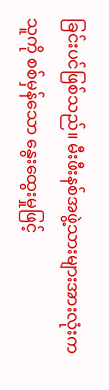ခြင်းပင်ဖြစ်သည်။ မီးဖီးနစ်အဖွဲ့သားများအားလုံးက သူကို စစ်မှန်သော နွေးထွေးမှုဖြင့်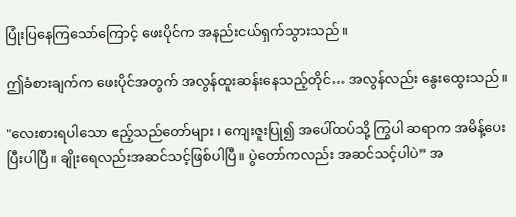ပြုံးပြနေကြသော်ကြောင့် ဖေးပိုင်က အနည်းငယ်ရှက်သွားသည်။

ဤခံစားချက်က ဖေးပိုင်အတွက် အလွန်ထူးဆန်းနေသည့်တိုင်… အလွန်လည်း နွေးထွေးသည်။

"လေးစားရပါသော ဧည့်သည်တော်များ ၊ ကျေးဇူးပြု၍ အပေါ်ထပ်သို့ ကြွပါ ဆရာက အမိန့်ပေးပြီးပါပြီ။ ချိုးရေလည်းအဆင်သင့်ဖြစ်ပါပြီ။ ပွဲတော်ကလည်း အဆင်သင့်ပါပဲ” အ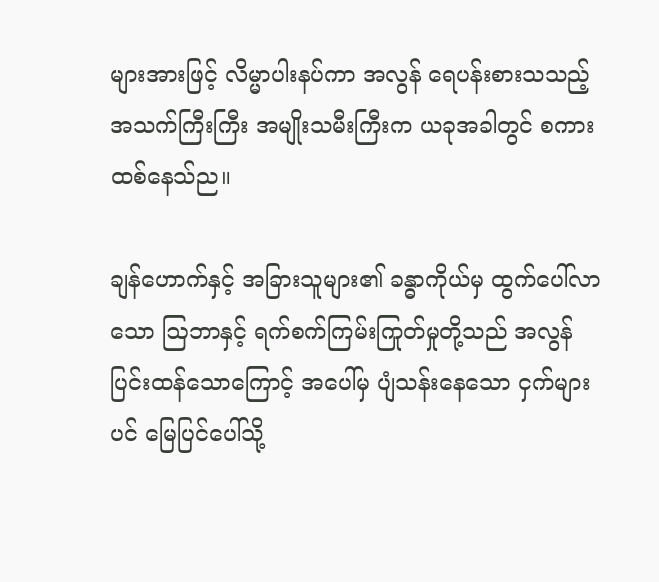များအားဖြင့် လိမ္မာပါးနပ်ကာ အလွန် ရေပန်းစားသသည့် အသက်ကြီးကြီး အမျိုးသမီးကြီးက ယခုအခါတွင် စကားထစ်နေသ်ည။

ချန်ဟောက်နှင့် အခြားသူများ၏ ခန္ဓာကိုယ်မှ ထွက်ပေါ်လာသော ဩဘာနှင့် ရက်စက်ကြမ်းကြုတ်မှုတို့သည် အလွန်ပြင်းထန်သောကြောင့် အပေါ်မှ ပျံသန်းနေသော ငှက်များပင် မြေပြင်ပေါ်သို့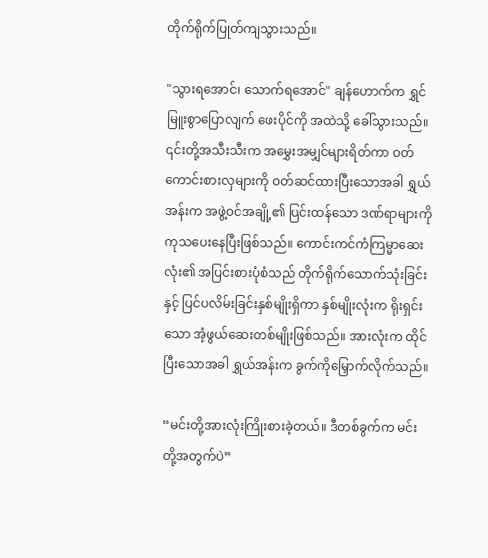တိုက်ရိုက်ပြုတ်ကျသွားသည်။

"သွားရအောင်၊ သောက်ရအောင်" ချန်ဟောက်က ရွှင်မြူးစွာပြောလျက် ဖေးပိုင်ကို အထဲသို့ ခေါ်သွားသည်။ ၎င်းတို့အသီးသီးက အမွှေးအမျှင်များရိတ်ကာ ဝတ်ကောင်းစားလှများကို ဝတ်ဆင်ထားပြီးသောအခါ ရွှယ်အန်းက အဖွဲ့ဝင်အချို့၏ ပြင်းထန်သော ဒဏ်ရာများကို ကုသပေးနေပြီးဖြစ်သည်။ ကောင်းကင်ကံကြမ္မာဆေးလုံး၏ အပြင်းစားပုံစံသည် တိုက်ရိုက်သောက်သုံးခြင်းနှင့် ပြင်ပလိမ်းခြင်းနှစ်မျိုးရှိကာ နှစ်မျိုးလုံးက ရိုးရှင်းသော အံ့ဖွယ်ဆေးတစ်မျိုးဖြစ်သည်။ အားလုံးက ထိုင်ပြီးသောအခါ ရွှယ်အန်းက ခွက်ကိုမြှောက်လိုက်သည်။

“မင်းတို့အားလုံးကြိုးစားခဲ့တယ်။ ဒီတစ်ခွက်က မင်းတို့အတွက်ပဲ”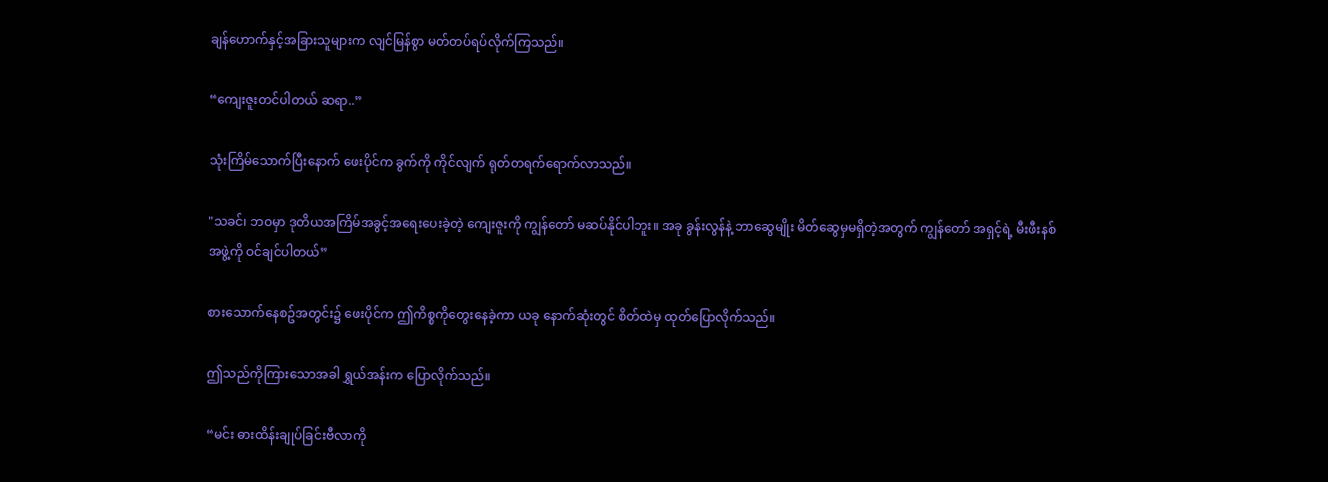ချန်ဟောက်နှင့်အခြားသူများက လျင်မြန်စွာ မတ်တပ်ရပ်လိုက်ကြသည်။

“ကျေးဇူးတင်ပါတယ် ဆရာ..”

သုံးကြိမ်သောက်ပြီးနောက် ဖေးပိုင်က ခွက်ကို ကိုင်လျက် ရုတ်တရက်ရောက်လာသည်။

"သခင်၊ ဘဝမှာ ဒုတိယအကြိမ်အခွင့်အရေးပေးခဲ့တဲ့ ကျေးဇူးကို ကျွန်တော် မဆပ်နိုင်ပါဘူး။ အခု ခွန်းလွန်နဲ့ ဘာဆွေမျိုး မိတ်ဆွေမှမရှိတဲ့အတွက် ကျွန်တော် အရှင့်ရဲ့ မီးဖီးနစ်အဖွဲ့ကို ဝင်ချင်ပါတယ်”

စားသောက်နေစဥ်အတွင်း၌ ဖေးပိုင်က ဤကိစ္စကိုတွေးနေခဲ့ကာ ယခု နောက်ဆုံးတွင် စိတ်ထဲမှ ထုတ်ပြောလိုက်သည်။

ဤသည်ကိုကြားသောအခါ ရွှယ်အန်းက ပြောလိုက်သည်။

“မင်း ဓားထိန်းချုပ်ခြင်းဗီလာကို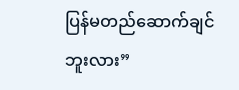ပြန်မတည်ဆောက်ချင်ဘူးလား”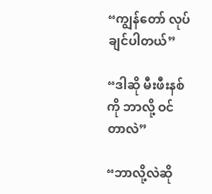“ကျွန်‌တော် လုပ်ချင်ပါတယ်”

“ဒါဆို မီးဖီးနစ်ကို ဘာလို့ ဝင်တာလဲ”

“ဘာလို့လဲဆို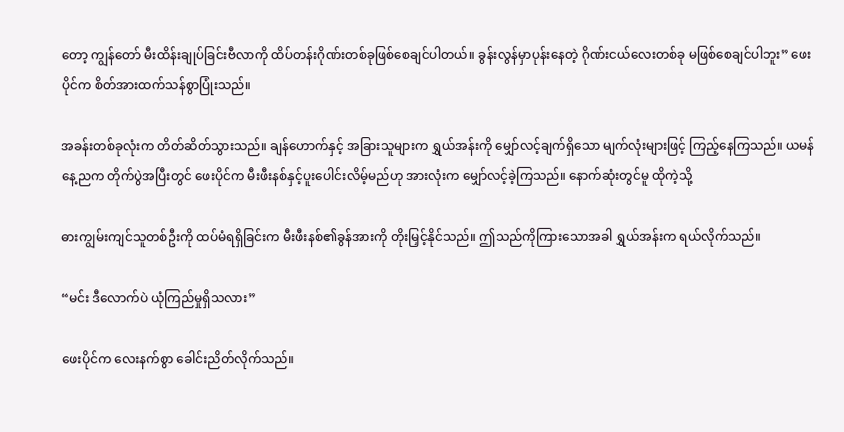တော့ ကျွန်တော် မီးထိန်းချုပ်ခြင်းဗီလာကို ထိပ်တန်းဂိုဏ်းတစ်ခုဖြစ်စေချင်ပါတယ်။ ခွန်းလွန်မှာပုန်းနေတဲ့ ဂိုဏ်းငယ်လေးတစ်ခု မဖြစ်စေချင်ပါဘူး” ဖေးပိုင်က စိတ်အားထက်သန်စွာပြုံးသည်။

အခန်းတစ်ခုလုံးက တိတ်ဆိတ်သွားသည်။ ချန်ဟောက်နှင့် အခြားသူများက ရွှယ်အန်းကို မျှော်လင့်ချက်ရှိသော မျက်လုံးများဖြင့် ကြည့်နေကြသည်။ ယမန်နေ့ညက တိုက်ပွဲအပြီးတွင် ဖေးပိုင်က မီးဖီးနစ်နှင့်ပူးပေါင်းလိမ့်မည်ဟု အားလုံးက မျှော်လင့်ခဲ့ကြသည်။ နောက်ဆုံးတွင်မူ ထိုကဲ့သို့

ဓားကျွမ်းကျင်သူတစ်ဦးကို ထပ်မံရရှိခြင်းက မီးဖီးနစ်၏ခွန်အားကို တိုးမြှင့်နိုင်သည်။ ဤသည်ကိုကြားသောအခါ ရွှယ်အန်းက ရယ်လိုက်သည်။

“မင်း ဒီလောက်ပဲ ယုံကြည်မှုရှိသလား”

ဖေးပိုင်က လေးနက်စွာ ခေါင်းညိတ်လိုက်သည်။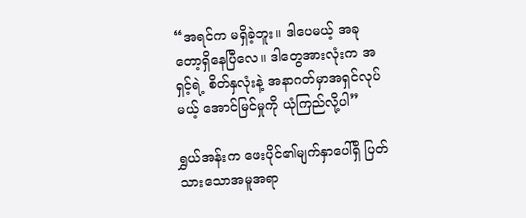“အရင်က မရှိခဲ့ဘူး။ ဒါပေမယ့် အခုတော့ရှိနေပြီလေ။ ဒါတွေအားလုံးက အရှင့်ရဲ့ စိတ်နှလုံးနဲ့ အနာဂတ်မှာအရှင်လုပ်မယ့် ‌အောင်မြင်မှုကို ယုံကြည်လို့ပါ”

ရွှယ်အန်းက ဖေးပိုင်၏မျက်နှာပေါ်ရှိ ပြတ်သားသောအမူအရာ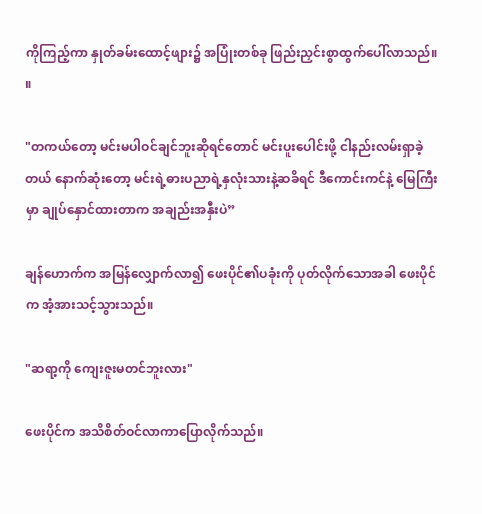ကိုကြည့်ကာ နှုတ်ခမ်း‌ထောင့်ဖျား၌ အပြုံးတစ်ခု ဖြည်းညှင်းစွာထွက်ပေါ်လာသည်။ ။

"တကယ်တော့ မင်းမပါဝင်ချင်ဘူးဆိုရင်တောင် မင်းပူးပေါင်းဖို့ ငါနည်းလမ်းရှာခဲ့တယ် နောက်ဆုံးတော့ မင်းရဲ့ဓားပညာရဲ့နှလုံးသားနဲ့ဆခိရင် ဒီကောင်းကင်နဲ့ မြေကြီးမှာ ချုပ်နှောင်ထားတာက အချည်းအနှီးပဲ”

ချန်ဟောက်က အမြန်လျှောက်လာ၍ ဖေးပိုင်၏ပခုံးကို ပုတ်လိုက်သောအခါ ဖေးပိုင်က အံ့အားသင့်သွားသည်။

"ဆရာ့ကို ကျေးဇူးမတင်ဘူးလား"

ဖေးပိုင်က အသိစိတ်ဝင်လာကာပြောလိုက်သည်။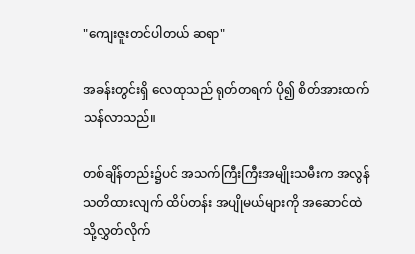"ကျေးဇူးတင်ပါတယ် ဆရာ"

အခန်းတွင်းရှိ လေထုသည် ရုတ်တရက် ပို၍ စိတ်အားထက်သန်လာသည်။

တစ်ချိန်တည်း၌ပင် အသက်ကြီးကြီးအမျိုးသမီးက အလွန် သတိထားလျက် ထိပ်တန်း အပျိုမယ်များကို အဆောင်ထဲသို့လွှတ်လိုက်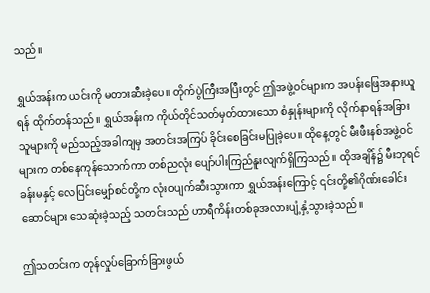သည်။

ရွှယ်အန်းက ယင်းကို မတားဆီးခဲ့ပေ။ တိုက်ပွဲကြီးအပြီးတွင် ဤအဖွဲ့ဝင်များက အပန်းဖြေအနားယူရန် ထိုက်တန်သည်။ ရွှယ်အန်းက ကိုယ်တိုင်သတ်မှတ်ထားသော စံနှုန်းများကို လိုက်နာရန်အခြားသူများကို မည်သည့်အခါကျမှ အတင်းအကြပ် ခိုင်းစေခြင်းမပြုခဲ့ပေ။ ထိုနေ့တွင် မီးဖီးနစ်အဖွဲ့ဝင်များက တစ်နေကုန်သောက်ကာ တစ်ညလုံး ပျော်ပါးကြည်နူးလျက်ရှိကြသည်။ ထိုအချိန်၌ မီးဘုရင်ခန်းမနှင့် လေပြင်းမျှော်စင်တို့က လုံးဝပျက်ဆီးသွားကာ ရွှယ်အန်းကြောင့် ၎င်းတို့၏ဂိုဏ်းခေါင်းဆောင်များ သေဆုံးခဲ့သည့် သတင်းသည် ဟာရီကိန်းတစ်ခုအလားပျံ့နှံ့သွားခဲ့သည်။

ဤသတင်းက တုန်လှုပ်ခြောက်ခြားဖွယ်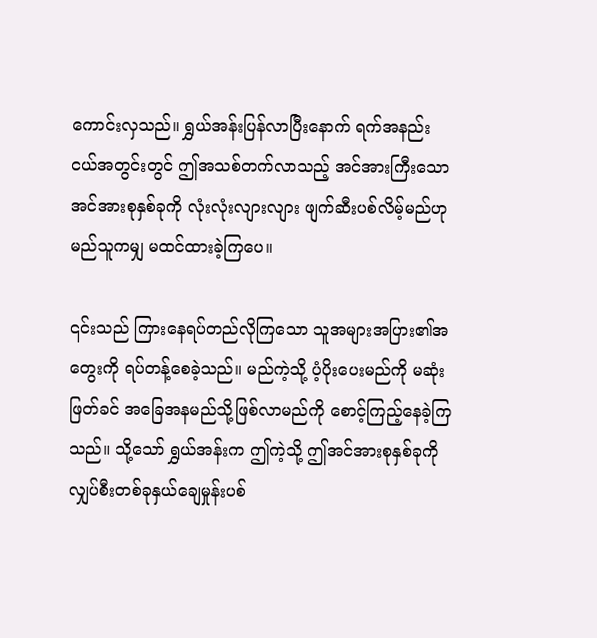ကောင်းလှသည်။ ရွှယ်အန်းပြန်လာပြီးနောက် ရက်အနည်းငယ်အတွင်းတွင် ဤအသစ်တက်လာသည့် အင်အားကြီးသော အင်အားစုနှစ်ခုကို လုံးလုံးလျားလျား ဖျက်ဆီးပစ်လိမ့်မည်ဟု မည်သူကမျှ မထင်ထားခဲ့ကြပေ။

၎င်းသည် ကြားနေရပ်တည်လိုကြသော သူအများအပြား၏အတွေးကို ရပ်တန့်စေခဲ့သည်။ မည်ကဲ့သို့ ပံ့ပိုးပေးမည်ကို မဆုံးဖြတ်ခင် အခြေအနမည်သို့ဖြစ်လာမည်ကို စောင့်ကြည့်နေခဲ့ကြသည်။ သို့သော် ရွှယ်အန်းက ဤကဲ့သို့ ဤအင်အားစုနှစ်ခုကို လျှပ်စီးတစ်ခုနှယ်ချေမှုန်းပစ်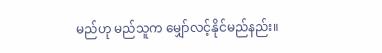မည်ဟု မည်သူက မျှော်လင့်နိုင်မည်နည်း။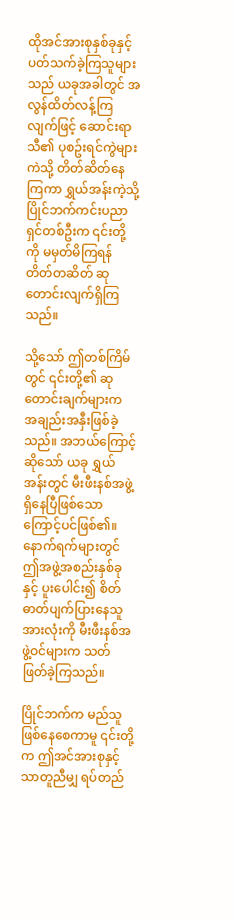ထိုအင်အားစုနှစ်ခုနှင့် ပတ်သက်ခဲ့ကြသူများသည် ယခုအခါတွင် အလွန်ထိတ်လန့်ကြလျက်ဖြင့် ဆောင်းရာသီ၏ ပုစဥ်းရင်ကွဲများကဲသို့ တိတ်ဆိတ်နေကြကာ ရွှယ်အန်းကဲ့သို့ ပြိုင်ဘက်ကင်းပညာရှင်တစ်ဦးက ၎င်းတို့ကို မမှတ်မိကြရန် တိတ်တဆိတ် ဆုတောင်းလျက်ရှိကြသည်။

သို့သော် ဤတစ်ကြိမ်တွင် ၎င်းတို့၏ ဆုတောင်းချက်များက အချည်းအနှီးဖြစ်ခဲ့သည်။ အဘယ်ကြောင့်ဆိုသော် ယခု ရွှယ်အန်းတွင် မီးဖီးနစ်အဖွဲ့ရှိနေပြီဖြစ်သောကြောင့်ပင်ဖြစ်၏။ နောက်ရက်များတွင် ဤအဖွဲ့အစည်းနှစ်ခုနှင့် ပူးပေါင်း၍ စိတ်ဓာတ်ပျက်ပြားနေသူအားလုံးကို မီးဖီးနစ်အဖွဲ့ဝင်များက သတ်ဖြတ်ခဲ့ကြသည်။

ပြိုင်ဘက်က မည်သူဖြစ်နေစေကာမူ ၎င်းတို့က ဤအင်အားစုနှင့် သာတူညီမျှ ရပ်တည်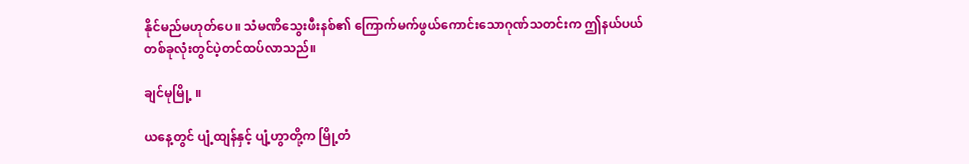နိုင်မည်မဟုတ်ပေ။ သံမဏိသွေးဖီးနစ်၏ ကြောက်မက်ဖွယ်ကောင်းသောဂုဏ်သတင်းက ဤနယ်ပယ်တစ်ခုလုံးတွင်ပဲ့တင်ထပ်လာသည်။

ချင်မုမြို့ ။

ယနေ့တွင် ပျံ့ထျန်နှင့် ပျံ့ဟွာတို့က မြို့တံ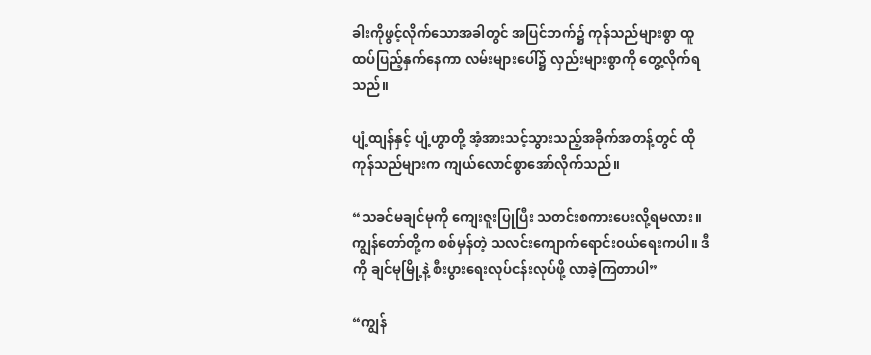ခါးကိုဖွင့်လိုက်သောအခါတွင် အပြင်ဘက်၌ ကုန်သည်များစွာ ထူထပ်ပြည့်နှက်နေကာ လမ်းများပေါ်၌ လှည်းများစွာကို တွေ့လိုက်ရသည်။

ပျံ့ထျန်နှင့် ပျံ့ဟွာတို့ အံ့အားသင့်သွားသည့်အခိုက်အတန့်တွင် ထိုကုန်သည်များက ကျယ်လောင်စွာအော်လိုက်သည်။

“သခင်မချင်မုကို ကျေးဇူးပြုပြီး သတင်းစကားပေးလို့ရမလား။ ကျွန်တော်တို့က စစ်မှန်တဲ့ သလင်းကျောက်ရောင်းဝယ်ရေးကပါ။ ဒီကို ချင်မုမြို့နဲ့ စီးပွားရေးလုပ်ငန်းလုပ်ဖို့ လာခဲ့ကြတာပါ”

“ကျွန်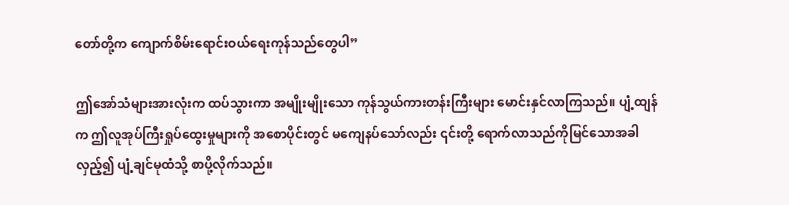တော်တို့က ကျောက်စိမ်းရောင်းဝယ်ရေးကုန်သည်တွေပါ”

ဤအော်သံများအားလုံးက ထပ်သွားကာ အမျိုးမျိုးသော ကုန်သွယ်ကားတန်းကြီးများ မောင်းနှင်လာကြသည်။ ပျံ့ထျန်က ဤလူအုပ်ကြီးရှုပ်ထွေးမှုများကို အစောပိုင်းတွင် မကျေနပ်သော်လည်း ၎င်းတို့ ရောက်လာသည်ကိုမြင်သောအခါ လှည့်၍ ပျံ့ချင်မုထံသို့ စာပို့လိုက်သည်။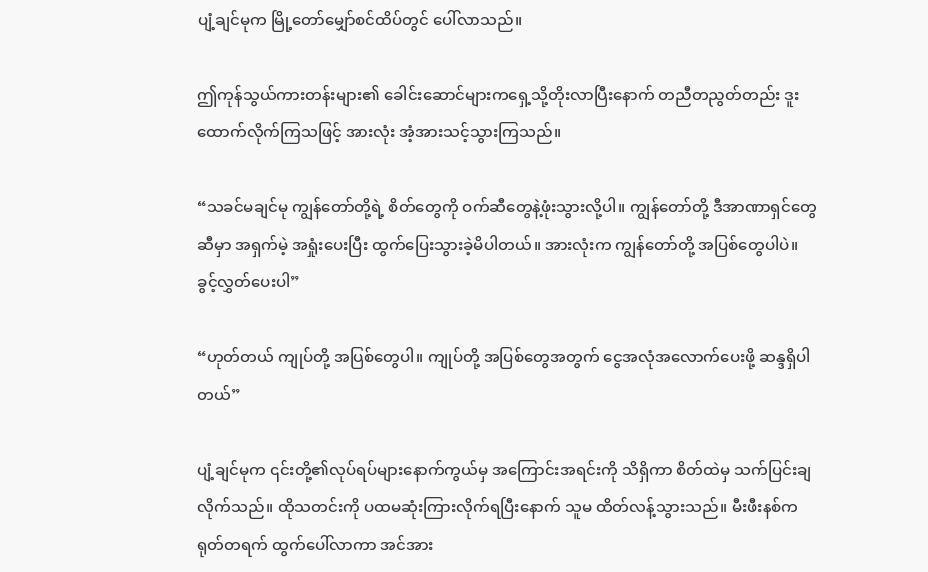ပျံ့ချင်မုက မြို့တော်မျှော်စင်ထိပ်တွင် ပေါ်လာသည်။

ဤကုန်သွယ်ကားတန်းများ၏ ခေါင်းဆောင်များကရှေ့သို့တိုးလာပြီးနောက် တညီတညွတ်တည်း ဒူးထောက်လိုက်ကြသဖြင့် အားလုံး အံ့အားသင့်သွားကြသည်။

“သခင်မချင်မု ကျွန်တော်တို့ရဲ့ စိတ်တွေကို ဝက်ဆီတွေနဲ့ဖုံးသွားလို့ပါ။ ကျွန်တော်တို့ ဒီအာဏာရှင်တွေဆီမှာ အရှက်မဲ့ အရှုံးပေးပြီး ထွက်ပြေးသွားခဲ့မိပါတယ်။ အားလုံးက ကျွန်တော်တို့ အပြစ်တွေပါပဲ။ ခွင့်လွှတ်ပေးပါ”

“ဟုတ်တယ် ကျုပ်တို့ အပြစ်တွေပါ။ ကျုပ်တို့ အပြစ်တွေအတွက် ငွေအလုံအလောက်ပေးဖို့ ဆန္ဒရှိပါတယ်”

ပျံ့ချင်မုက ၎င်းတို့၏လုပ်ရပ်များနောက်ကွယ်မှ အကြောင်းအရင်းကို သိရှိကာ စိတ်ထဲမှ သက်ပြင်းချလိုက်သည်။ ထိုသတင်းကို ပထမဆုံးကြားလိုက်ရပြီးနောက် သူမ ထိတ်လန့်သွားသည်။ မီးဖီးနစ်က ရုတ်တရက် ထွက်ပေါ်လာကာ အင်အား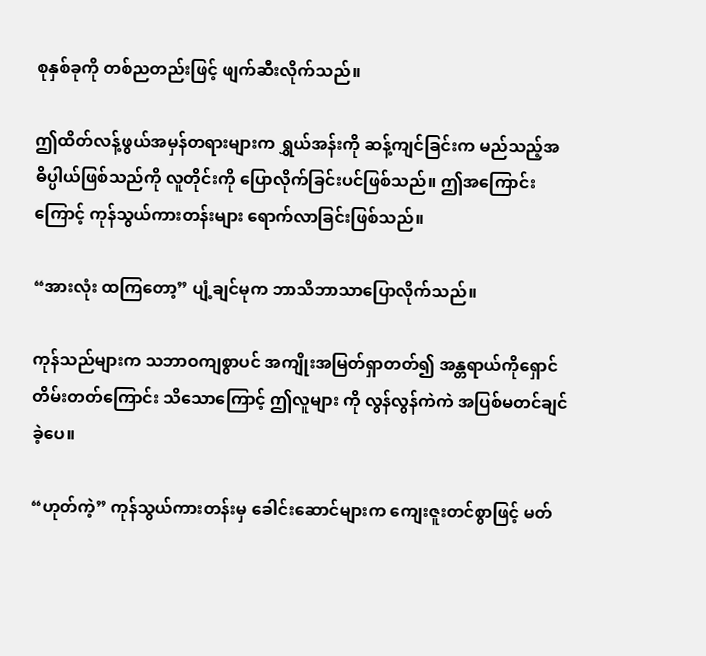စုနှစ်ခုကို တစ်ညတည်းဖြင့် ဖျက်ဆီးလိုက်သည်။

ဤထိတ်လန့်ဖွယ်အမှန်တရားများက ရွှယ်အန်းကို ဆန့်ကျင်ခြင်းက မည်သည့်အဓိပ္ပါယ်ဖြစ်သည်ကို လူတိုင်းကို ပြောလိုက်ခြင်းပင်ဖြစ်သည်။ ဤအကြောင်းကြောင့် ကုန်သွယ်ကားတန်းများ ရောက်လာခြင်းဖြစ်သည်။

“အားလုံး ထကြတော့” ပျံ့ချင်မုက ဘာသိဘာသာပြောလိုက်သည်။

ကုန်သည်များက သဘာဝကျစွာပင် အကျိုးအမြတ်ရှာတတ်၍ အန္တရာယ်ကိုရှောင်တိမ်းတတ်ကြောင်း သိသောကြောင့် ဤလူများ ကို လွန်လွန်ကဲကဲ အပြစ်မတင်ချင်ခဲ့ပေ။

“ဟုတ်ကဲ့” ကုန်သွယ်ကားတန်းမှ ခေါင်းဆောင်များက ကျေးဇူးတင်စွာဖြင့် မတ်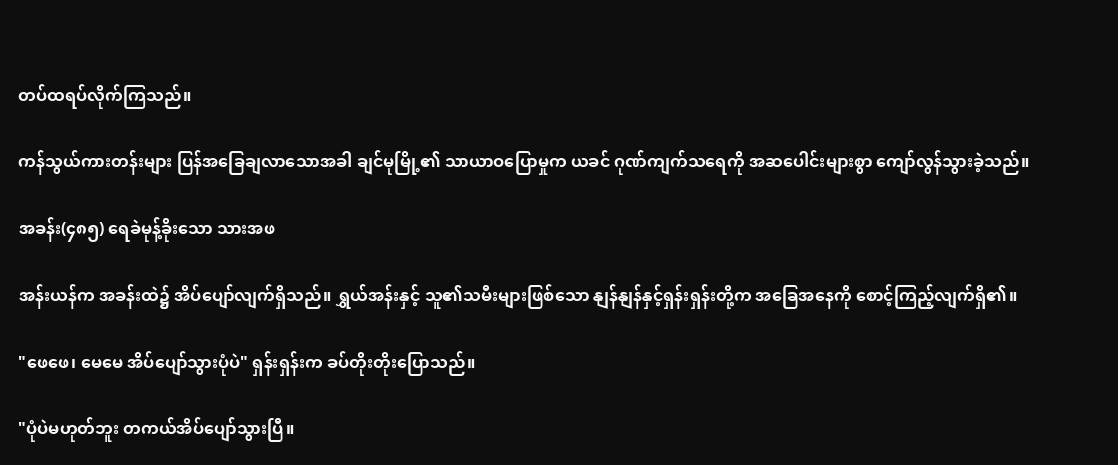တပ်ထရပ်လိုက်ကြသည်။

ကန်သွယ်ကားတန်းများ ပြန်အခြေချလာသောအခါ ချင်မုမြို့၏ သာယာဝပြောမှုက ယခင် ဂုဏ်ကျက်သရေကို အဆပေါင်းများစွာ ကျော်လွန်သွားခဲ့သည်။

အခန်း(၄၈၅) ရေခဲမုန့်ခိုးသော သားအဖ

အန်းယန်က အခန်းထဲ၌ အိပ်ပျော်လျက်ရှိသည်။ ရွှယ်အန်းနှင့် သူ၏သမီးများဖြစ်သော နျန်နျန်နှင့်ရှန်းရှန်းတို့က အခြေအနေကို စောင့်ကြည့်လျက်ရှိ၏။

"ဖေဖေ၊ မေမေ အိပ်ပျော်သွားပုံပဲ" ရှန်းရှန်းက ခပ်တိုးတိုးပြောသည်။

"ပုံပဲမဟုတ်ဘူး တကယ်အိပ်ပျော်သွားပြီ။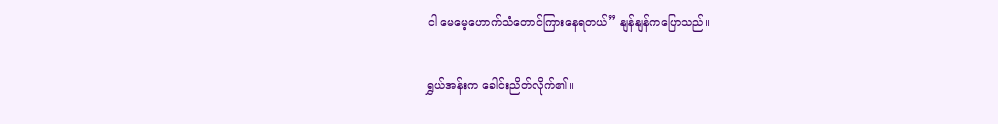ငါ မေမေ့ဟောက်သံတောင်ကြားနေရတယ်” နျန်နျန်ကပြောသည်။

ရွှယ်အန်းက ခေါင်းညိတ်လိုက်၏။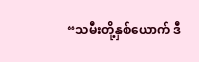“သမီးတို့နှစ်ယောက် ဒီ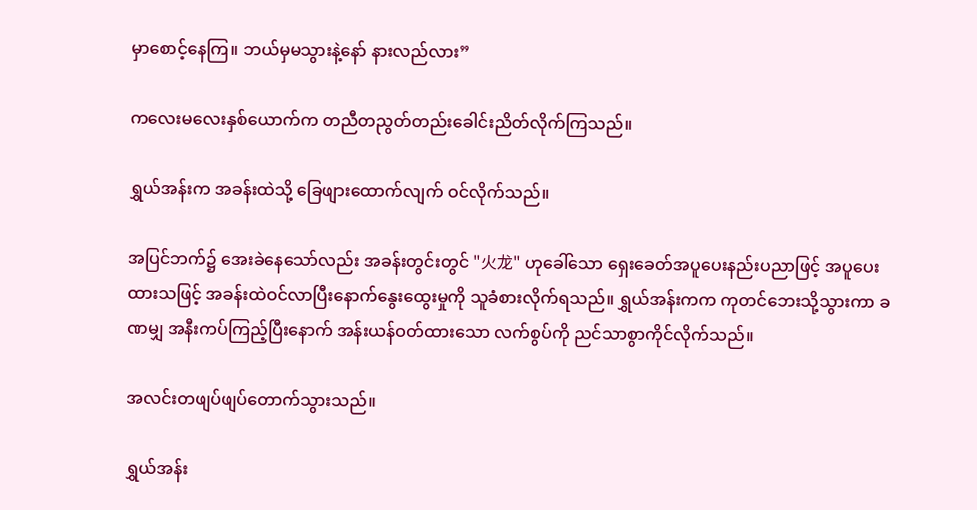မှာစောင့်နေကြ။ ဘယ်မှမသွားနဲ့နော် နားလည်လား”

ကလေးမလေးနှစ်ယောက်က တညီတညွတ်တည်းခေါင်းညိတ်လိုက်ကြသည်။

ရွှယ်အန်းက အခန်းထဲသို့ ခြေဖျားထောက်လျက် ဝင်လိုက်သည်။

အပြင်ဘက်၌ အေးခဲနေသော်လည်း အခန်းတွင်းတွင် "火龙" ဟုခေါ်သော ရှေးခေတ်အပူပေးနည်းပညာဖြင့် အပူပေးထားသဖြင့် အခန်းထဲဝင်လာပြီးနောက်နွေးထွေးမှုကို သူခံစားလိုက်ရသည်။ ရွှယ်အန်းကက ကုတင်ဘေးသို့သွားကာ ခဏမျှ အနီးကပ်ကြည့်ပြီးနောက် အန်းယန်ဝတ်ထားသော လက်စွပ်ကို ညင်သာစွာကိုင်လိုက်သည်။

အလင်းတဖျပ်ဖျပ်တောက်သွားသည်။

ရွှယ်အန်း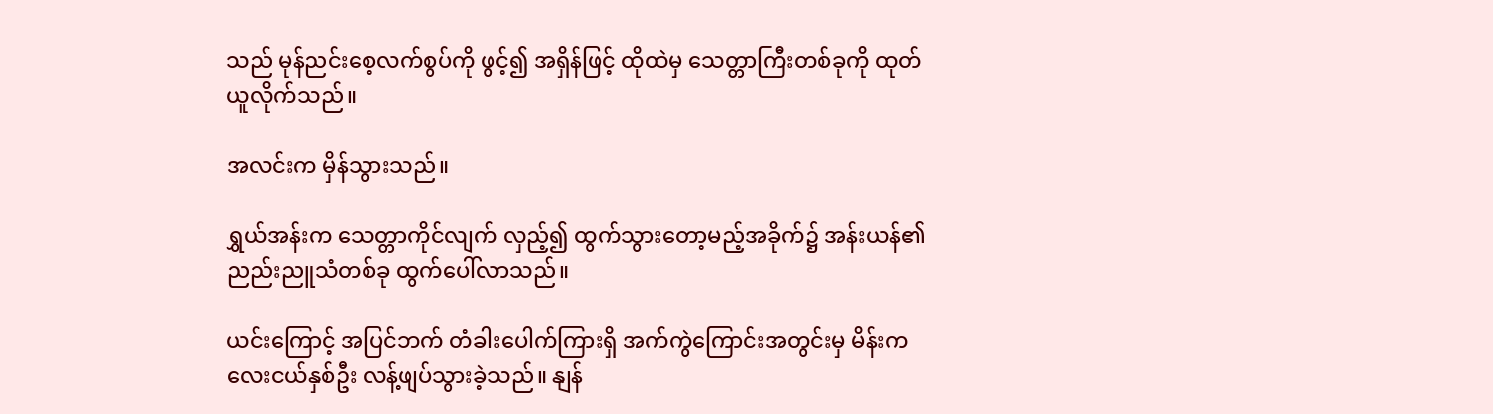သည် မုန်ညင်းစေ့လက်စွပ်ကို ဖွင့်၍ အရှိန်ဖြင့် ထိုထဲမှ သေတ္တာကြီးတစ်ခုကို ထုတ်ယူလိုက်သည်။

အလင်းက မှိန်သွားသည်။

ရွှယ်အန်းက သေတ္တာကိုင်လျက် လှည့်၍ ထွက်သွားတော့မည့်အခိုက်၌ အန်းယန်၏ ညည်းညူသံတစ်ခု ထွက်ပေါ်လာသည်။

ယင်းကြောင့် အပြင်ဘက် တံခါးပေါက်ကြားရှိ အက်ကွဲကြောင်းအတွင်းမှ မိန်းကလေးငယ်နှစ်ဦး လန့်ဖျပ်သွားခဲ့သည်။ နျန်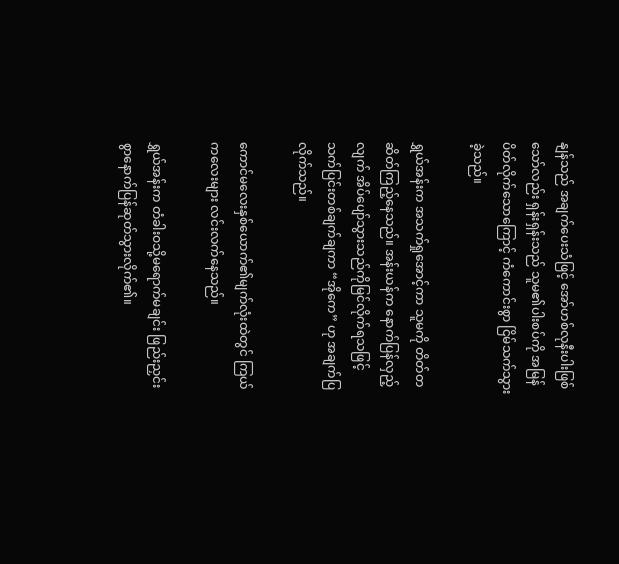နျန်သည် အချက်ပေးသံဖြင့် အော်ဟစ်လုနီးပါးဖြစ်သော်လည်း ရှန်းရှန်းသည် သူမ၏ပါးစပ်ကို အမြန်ပိတ်လိုက်သောကြောင့် ကံကောင်းစွာ ငြိမ်သက်သွားခဲ့သည်။

ရွှယ်အန်းက အသက်ရှုအောင့်ကာ သူမကို တိတ်တဆိတ်ကြည့်နေသည်။ အန်းယန်က နောက်ပြန်လှည့်လျက် အိပ်ပျော်သွားသည်ကိုမြင်လိုက်ရသဖြင့် သက်ပြင်းတစ်ချက်ချကာ “အိုကေ” ဟု အချက်ပြလိုက်သည်။

ကောင်မလေးနှစ်ယောက်၏မျက်လုံးထဲတွင် ကြယ်ကလေးများ လင်းလက်နေသည်။

ရွှယ်အန်းက တံခါးဝသို့မရောက်မချင်း ဖြည်းညှင်းစွာနောက်ပြန်ဆုတ်သွားလိုက်၏။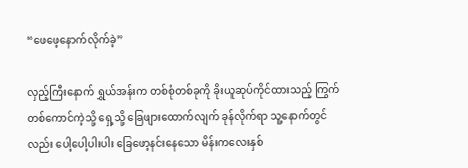“ဖေဖေ့နောက်လိုက်ခဲ့”

လှည့်ကြီးနောက် ရွှယ်အန်းက တစ်စုံတစ်ခုကို ခိုးယူဆုပ်ကိုင်ထားသည့် ကြွက်တစ်ကောင်ကဲ့သို့ ရှေ့သို့ ခြေဖျားထောက်လျက် ခုန်လိုက်ရာ သူ့နောက်တွင်လည်း ပေါ့ပေါ့ပါးပါး ခြေဖော့နင်းနေသော မိန်းကလေးနှစ်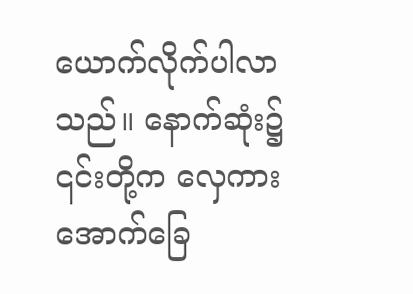ယောက်လိုက်ပါလာသည်။ ‌နောက်ဆုံး၌ ၎င်းတို့က လှေကားအောက်ခြေ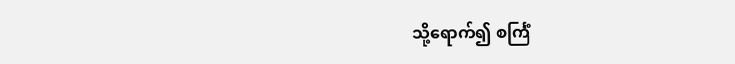သို့ရောက်၍ စင်္ကြံ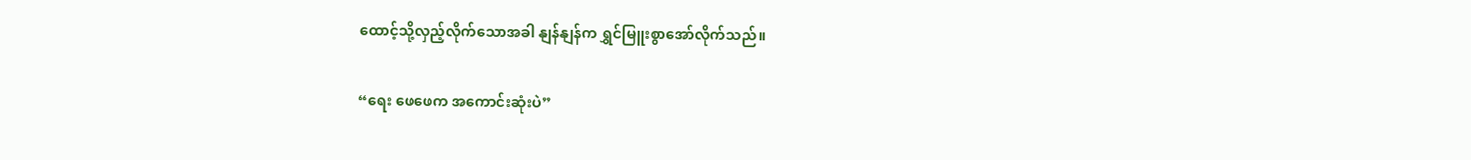ထောင့်သို့လှည့်လိုက်သောအခါ နျန်နျန်က ရွှင်မြူးစွာအော်လိုက်သည်။

“ရေး ဖေဖေက အကောင်းဆုံးပဲ”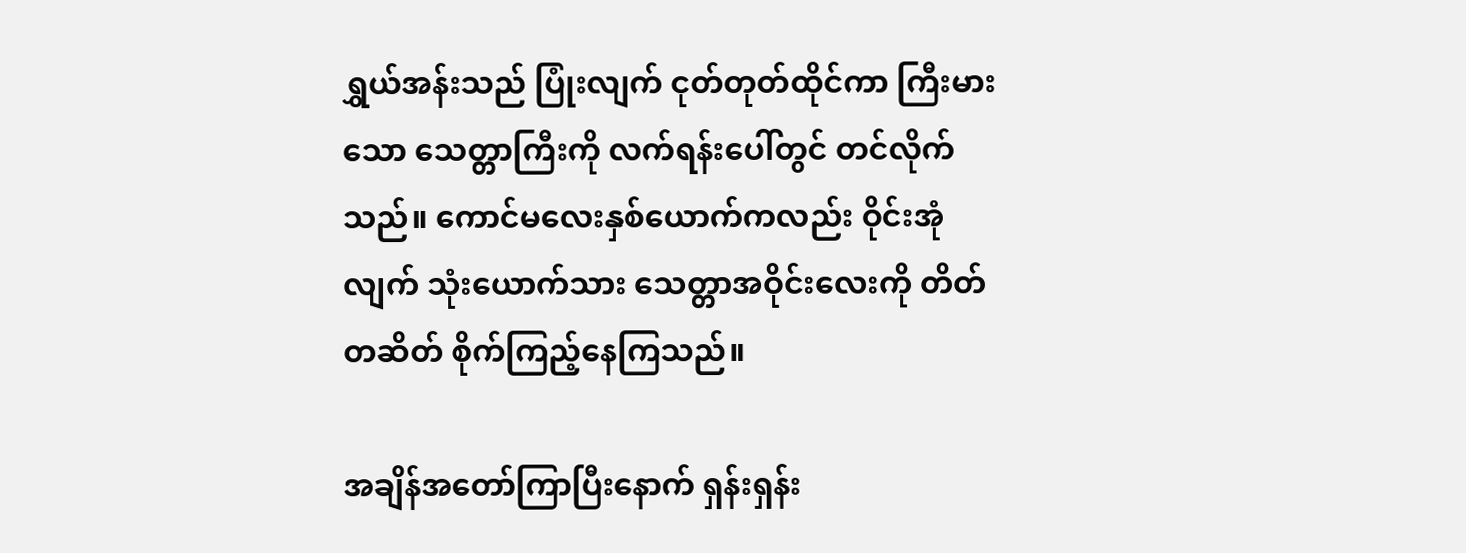ရွှယ်အန်းသည် ပြုံးလျက် ငုတ်တုတ်ထိုင်ကာ ကြီးမားသော သေတ္တာကြီးကို လက်ရန်းပေါ်တွင် တင်လိုက်သည်။ ကောင်မလေးနှစ်ယောက်ကလည်း ဝိုင်းအုံလျက် သုံးယောက်သား သေတ္တာအဝိုင်းလေးကို တိတ်တဆိတ် စိုက်ကြည့်နေကြသည်။

အချိန်အတော်ကြာပြီးနောက် ရှန်းရှန်း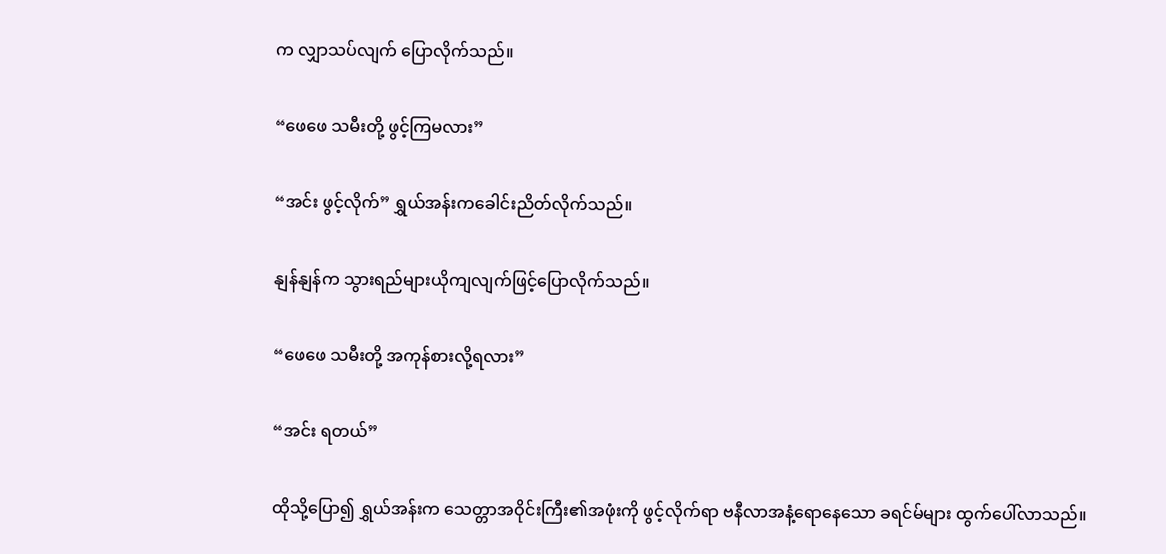က လျှာသပ်လျက် ပြောလိုက်သည်။

“ဖေဖေ သမီးတို့ ဖွင့်ကြမလား”

“အင်း ဖွင့်လိုက်” ရွှယ်အန်းကခေါင်းညိတ်လိုက်သည်။

နျန်နျန်က သွားရည်များယိုကျလျက်ဖြင့်ပြောလိုက်သည်။

“ဖေဖေ သမီးတို့ အကုန်စားလို့ရလား”

“အင်း ရတယ်”

ထိုသို့ပြော၍ ရွှယ်အန်းက သေတ္တာအဝိုင်းကြီး၏အဖုံးကို ဖွင့်လိုက်ရာ ဗနီလာအနံ့ရောနေသော ခရင်မ်များ ထွက်ပေါ်လာသည်။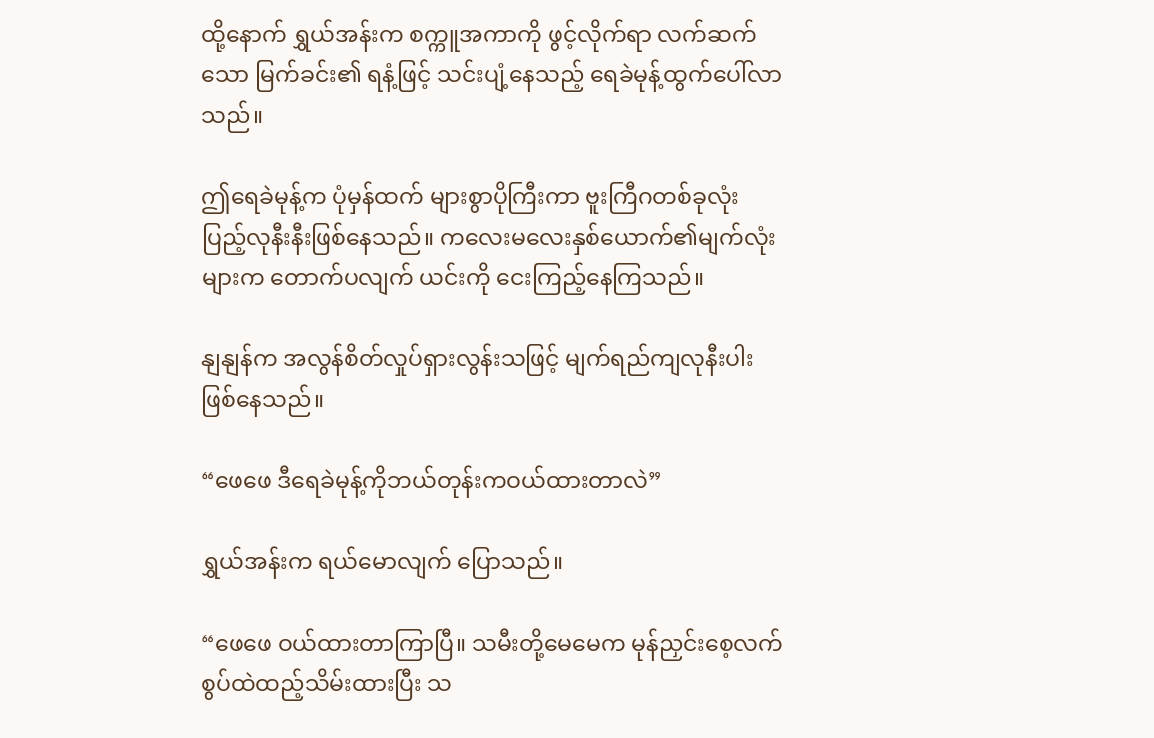ထို့နောက် ရွှယ်အန်းက စက္ကူအကာကို ဖွင့်လိုက်ရာ လက်ဆက်သော မြက်ခင်း၏ ရနံ့ဖြင့် သင်းပျံ့နေသည့် ရေခဲမုန့်ထွက်ပေါ်လာသည်။

ဤရေခဲမုန့်က ပုံမှန်ထက် များစွာပိုကြီးကာ ဗူးကြီဂတစ်ခုလုံး ပြည့်လုနီးနီးဖြစ်နေသည်။ ကလေးမလေးနှစ်ယောက်၏မျက်လုံးများက တောက်ပလျက် ယင်းကို ငေးကြည့်နေကြသည်။

နျနျန်က အလွန်စိတ်လှုပ်ရှားလွန်းသဖြင့် မျက်ရည်ကျလုနီးပါးဖြစ်နေသည်။

“ဖေဖေ ဒီရေခဲမုန့်ကိုဘယ်တုန်းကဝယ်ထားတာလဲ”

ရွှယ်အန်းက ရယ်မောလျက် ပြောသည်။

“ဖေဖေ ဝယ်ထားတာကြာပြီ။ သမီးတို့မေမေက မုန်ညှင်းစေ့လက်စွပ်ထဲထည့်သိမ်းထားပြီး သ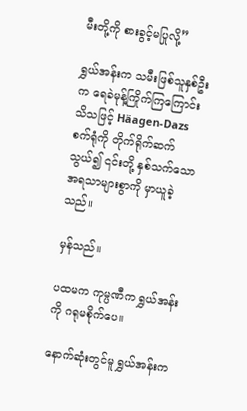မီးတို့ကို စားခွင့်မပြုလို့”

ရွှယ်အန်းက သမီးဖြစ်သူနှစ်ဦးက ရေခဲမုန့်ကြိုက်ကြကြောင်းသိသဖြင့် Häagen-Dazs စက်ရုံကို တိုက်ရိုက်ဆက်သွယ်၍ ၎င်းတို့ နှစ်သက်သော အရသာများစွာကို မှာယူခဲ့သည်။

မှန်သည်။

ပထမက ကုမ္ပဏီက ရွှယ်အန်းကို ဂရုမစိုက်ပေ။

နောက်ဆုံးတွင်မူ ရွှယ်အန်းက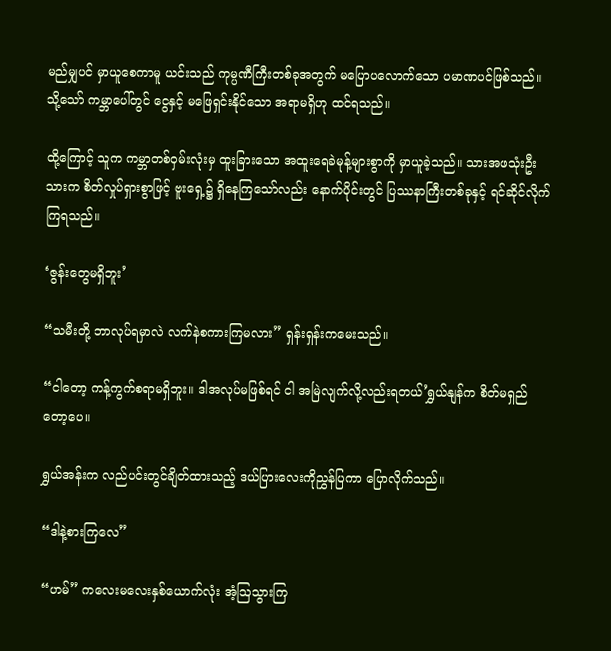မည်မျှပင် မှာယူစေကာမူ ယင်းသည် ကုမ္ပဏီကြီးတစ်ခုအတွက် မပြောပလောက်သော ပမာဏပင်ဖြစ်သည်။ သို့သော် ကမ္ဘာပေါ်တွင် ငွေနှင့် မဖြေရှင်းနိုင်သော အရာမရှိဟု ထင်ရသည်။

ထို့ကြောင့် သူက ကမ္ဘာတစ်ဝှမ်းလုံးမှ ထူးခြားသော အထူးရေခဲမုန့်များစွာကို မှာယူခဲ့သည်။ သားအဖသုံးဦးသားက စိတ်လှုပ်ရှားစွာဖြင့် ဗူးရှေ့၌ ရှိနေကြသော်လည်း နောက်ပိုင်းတွင် ပြဿနာကြီးတစ်ခုနှင့် ရင်ဆိုင်လိုက်ကြရသည်။

‘ဇွန်းတွေမရှိဘူး’

“သမီးတို့ ဘာလုပ်ရမှာလဲ လက်နဲစကားကြမလား” ရှန်းရှန်းကမေးသည်။

“ငါတော့ ကန့်ကွက်စရာမရှိဘူး။ ဒါအလုပ်မဖြစ်ရင် ငါ အမြဲလျက်လို့လည်းရတယ်’ရွှယ်နျန်က စိတ်မရှည်တော့ပေ။

ရွှယ်အန်းက လည်ပင်းတွင်ချိတ်ထားသည့် ဒယ်ပြားလေးကိုညွှန်ပြကာ ပြောလိုက်သည်။

“ဒါနဲ့စားကြလေ”

“ဟမ်” ကလေးမလေးနှစ်ယောက်လုံး အံ့ဩသွားကြ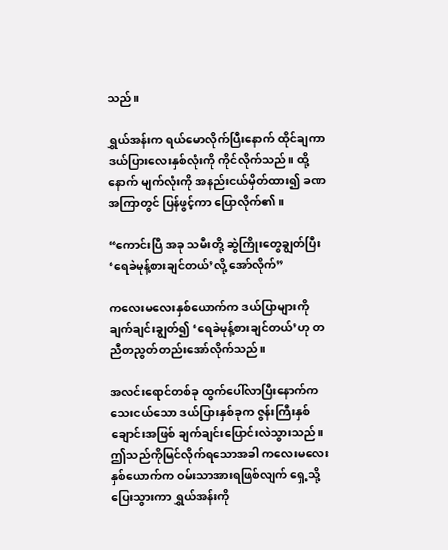သည်။

ရွှယ်အန်းက ရယ်မောလိုက်ပြီးနောက် ထိုင်ချကာ ဒယ်ပြားလေးနှစ်လုံးကို ကိုင်လိုက်သည်။ ထို့နောက် မျက်လုံးကို အနည်းငယ်မှိတ်ထား၍ ခဏအကြာတွင် ပြန်ဖွင့်ကာ ပြောလိုက်၏။

“ကောင်းပြီ အခု သမီးတို့ ဆွဲကြိုးတွေချွတ်ပြီး ‘ရေခဲမုန့်စားချင်တယ်’လို့ အော်လိုက်”

ကလေးမလေးနှစ်ယောက်က ဒယ်ပြာများကို ချက်ချင်းချွတ်၍ ‘ရေခဲမုန့်စားချင်တယ်’ဟု တညီတညွတ်တည်းအော်လိုက်သည်။

အလင်းရောင်တစ်ခု ထွက်ပေါ်လာပြီးနောက်က သေးငယ်သော ဒယ်ပြားနှစ်ခုက ဇွန်းကြီးနှစ်ချောင်းအဖြစ် ချက်ချင်းပြောင်းလဲသွားသည်။ ဤသည်ကိုမြင်လိုက်ရသောအခါ ကလေးမလေးနှစ်ယောက်က ဝမ်းသာအားရဖြစ်လျက် ရှေ့သို့ ပြေးသွားကာ ရွှယ်အန်းကို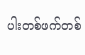ပါးတစ်ဖက်တစ်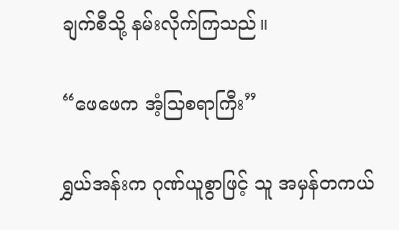ချက်စီသို့ နမ်းလိုက်ကြသည်။

“ဖေဖေက အံ့သြစရာကြီး”

ရွှယ်အန်းက ဂုဏ်ယူစွာဖြင့် သူ အမှန်တကယ်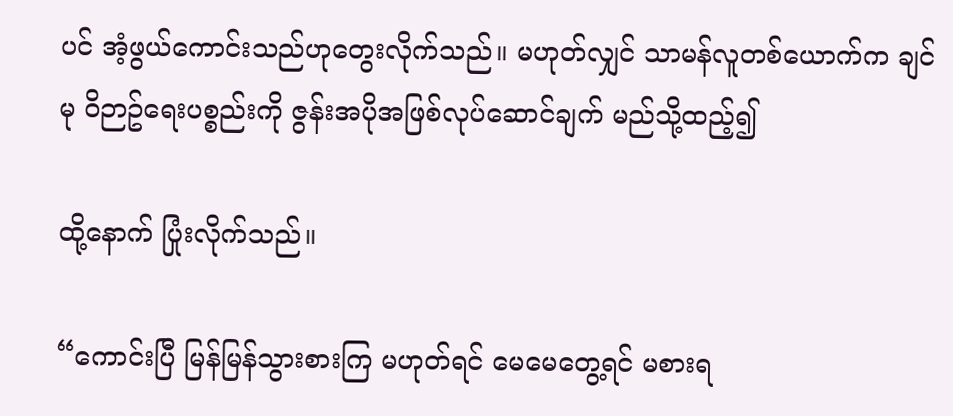ပင် အံ့ဖွယ်ကောင်းသည်ဟုတွေးလိုက်သည်။ မဟုတ်လျှင် သာမန်လူတစ်ယောက်က ချင်မု ဝိဉာဥ်ရေးပစ္စည်းကို ဇွန်းအပိုအဖြစ်လုပ်ဆောင်ချက် မည်သို့ထည့်၍

ထို့နောက် ပြုံးလိုက်သည်။

“ကောင်းပြီ မြန်မြန်သွားစားကြ မဟုတ်ရင် မေမေတွေ့ရင် မစားရ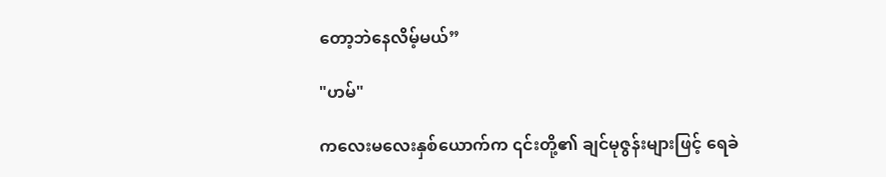တော့ဘဲနေလိမ့်မယ်”

"ဟမ်"

ကလေးမလေးနှစ်ယောက်က ၎င်းတို့၏ ချင်မုဇွန်းများဖြင့် ရေခဲ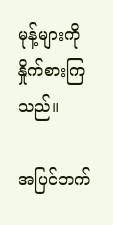မုန့်များကို နှိုက်စားကြသည်။

အပြင်ဘက်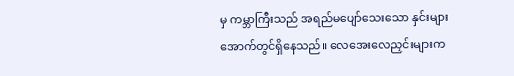မှ ကမ္ဘာကြီးသည် အရည်မပျော်သေးသော နှင်းများအောက်တွင်ရှိနေသည်။ လေအေးလေညှင်းများက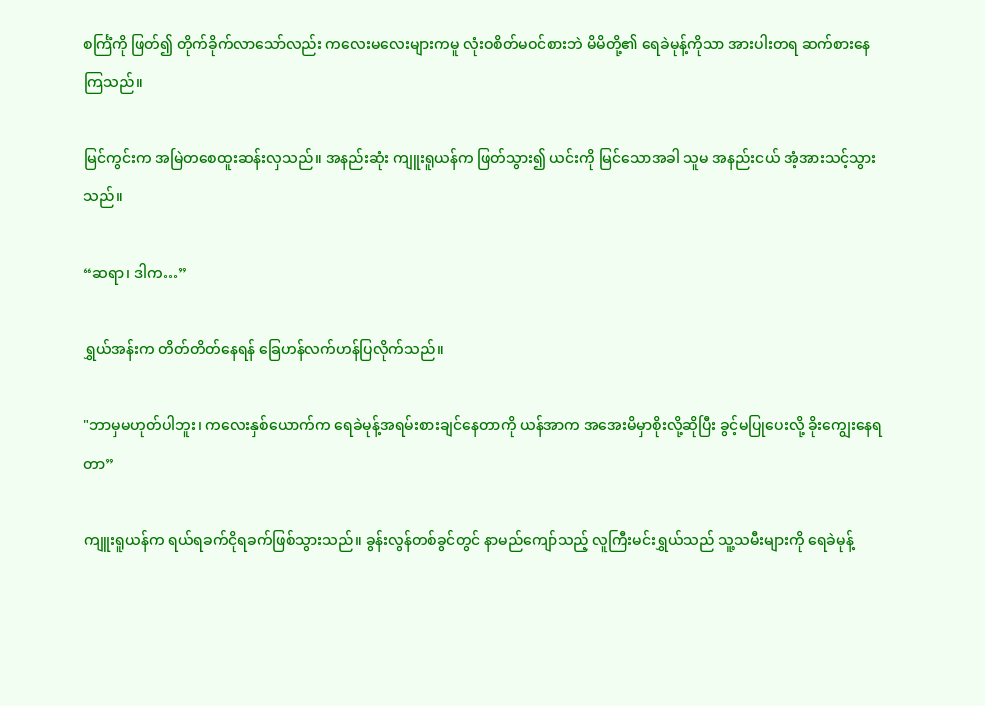စင်္ကြံကို ဖြတ်၍ တိုက်ခိုက်လာသော်လည်း ကလေးမလေးများကမူ လုံးဝစိတ်မဝင်စားဘဲ မိမိတို့၏ ရေခဲမုန့်ကိုသာ အားပါးတရ ဆက်စားနေကြသည်။

မြင်ကွင်းက အမြဲတစေထူးဆန်းလှသည်။ အနည်းဆုံး ကျူးရူယန်က ဖြတ်သွား၍ ယင်းကို မြင်သောအခါ သူမ အနည်းငယ် အံ့အားသင့်သွားသည်။

“ဆရာ၊ ဒါက…”

ရွှယ်အန်းက တိတ်တိတ်နေရန် ခြေဟန်လက်ဟန်ပြလိုက်သည်။

"ဘာမှမဟုတ်ပါဘူး၊ ကလေးနှစ်ယောက်က ရေခဲမုန့်အရမ်းစားချင်နေတာကို ယန်အာက အအေးမိမှာစိုးလို့ဆိုပြီး ခွင့်မပြုပေးလို့ ခိုးကျွေးနေရတာ”

ကျူးရူယန်က ရယ်ရခက်ငိုရခက်ဖြစ်သွားသည်။ ခွန်းလွန်တစ်ခွင်တွင် နာမည်ကျော်သည့် လူကြီးမင်းရွှယ်သည် သူ့သမီးများကို ရေခဲမုန့်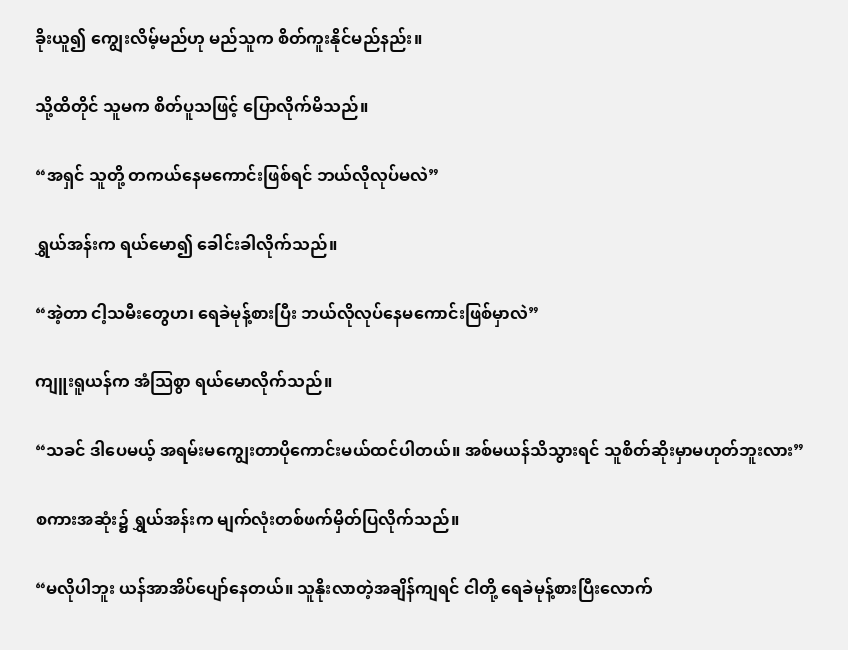ခိုးယူ၍ ကျွေးလိမ့်မည်ဟု မည်သူက စိတ်ကူးနိုင်မည်နည်း။

သို့ထိတိုင် သူမက စိတ်ပူသဖြင့် ပြောလိုက်မိသည်။

“အရှင် သူတို့ တကယ်နေမကောင်းဖြစ်ရင် ဘယ်လိုလုပ်မလဲ”

ရွှယ်အန်းက ရယ်မော၍ ခေါင်းခါလိုက်သည်။

“အဲ့တာ ငါ့သမီးတွေဟ၊ ရေခဲမုန့်စားပြီး ဘယ်လိုလုပ်နေမကောင်းဖြစ်မှာလဲ”

ကျူးရူယန်က အံသြစွာ ရယ်မောလိုက်သည်။

“သခင် ဒါပေမယ့် အရမ်းမကျွေးတာပိုကောင်းမယ်ထင်ပါတယ်။ အစ်မယန်သိသွားရင် သူစိတ်ဆိုးမှာမဟုတ်ဘူးလား”

စကားအဆုံး၌ ရွှယ်အန်းက မျက်လုံးတစ်ဖက်မှိတ်ပြလိုက်သည်။

“မလိုပါဘူး ယန်အာအိပ်ပျော်နေတယ်။ သူနိုးလာတဲ့အချိန်ကျရင် ငါတို့ ရေခဲမုန့်စားပြီးလောက်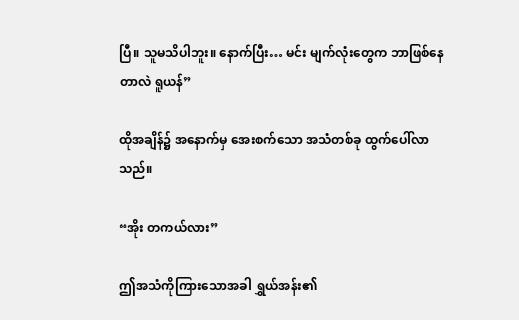ပြီ။ သူမသိပါဘူး။ နောက်ပြီး… မင်း မျက်လုံးတွေက ဘာဖြစ်နေတာလဲ ရူယန်”

ထိုအချိန်၌ အနောက်မှ အေးစက်သော အသံတစ်ခု ထွက်ပေါ်လာသည်။

“အိုး တကယ်လား”

ဤအသံကိုကြားသောအခါ ရွှယ်အန်း၏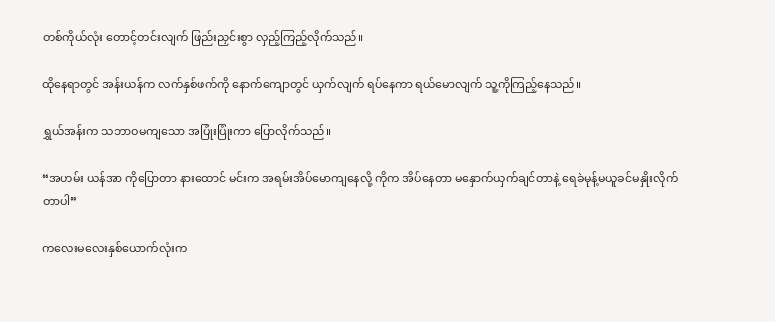တစ်ကိုယ်လုံး တောင့်တင်းလျက် ဖြည်းညှင်းစွာ လှည့်ကြည့်လိုက်သည်။

ထိုနေရာတွင် အန်းယန်က လက်နှစ်ဖက်ကို နောက်ကျောတွင် ယှက်လျက် ရပ်နေကာ ရယ်မောလျက် သူ့ကိုကြည့်နေသည်။

ရွှယ်အန်းက သဘာဝမကျသော အပြုံးပြုံးကာ ပြောလိုက်သည်။

“အဟမ်း ယန်အာ ကိုပြောတာ နားထောင် မင်းက အရမ်းအိပ်မောကျနေလို့ ကိုက အိပ်နေတာ မနှောက်ယှက်ချင်တာနဲ့ ရေခဲမုန့်မယူခင်မနှိုးလိုက်တာပါ”

ကလေးမလေးနှစ်ယောက်လုံးက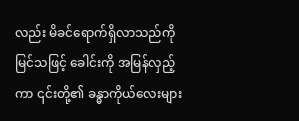လည်း မိခင်ရောက်ရှိလာသည်ကိုမြင်သဖြင့် ခေါင်းကို အမြန်လှည့်ကာ ၎င်းတို့၏ ခန္ဓာကိုယ်လေးများ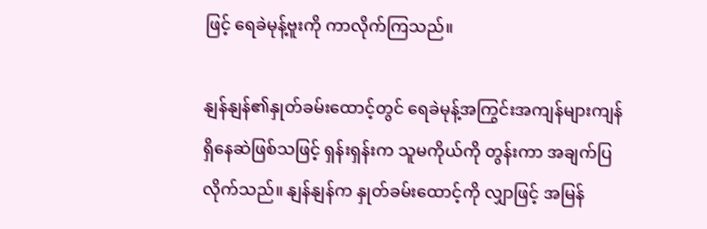ဖြင့် ရေခဲမုန့်ဗူးကို ကာလိုက်ကြသည်။

နျန်နျန်၏နှုတ်ခမ်းထောင့်တွင် ရေခဲမုန့်အကြွင်းအကျန်များကျန်ရှိနေဆဲဖြစ်သဖြင့် ရှန်းရှန်းက သူမကိုယ်ကို တွန်းကာ အချက်ပြလိုက်သည်။ နျန်နျန်က နှုတ်ခမ်း‌ထောင့်ကို လျှာဖြင့် အမြန်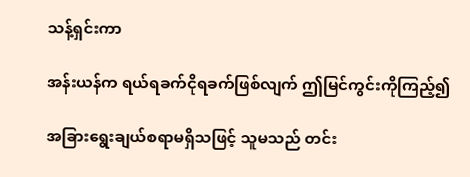သန့်ရှင်းကာ

အန်းယန်က ရယ်ရခက်ငိုရခက်ဖြစ်လျက် ဤမြင်ကွင်းကိုကြည့်၍

အခြားရွေးချယ်စရာမရှိသဖြင့် သူမသည် တင်း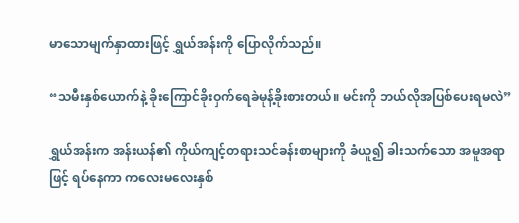မာသောမျက်နှာထားဖြင့် ရွှယ်အန်းကို ပြောလိုက်သည်။

“သမီးနှစ်ယောက်နဲ့ ခိုးကြောင်ခိုးဝှက်ရေခဲမုန့်ခိုးစားတယ်။ မင်းကို ဘယ်လိုအပြစ်ပေးရမလဲ”

ရွှယ်အန်းက အန်းယန်၏ ကိုယ်ကျင့်တရားသင်ခန်းစာများကို ခံယူ၍ ခါးသက်သော အမူအရာဖြင့် ရပ်နေကာ ကလေးမလေးနှစ်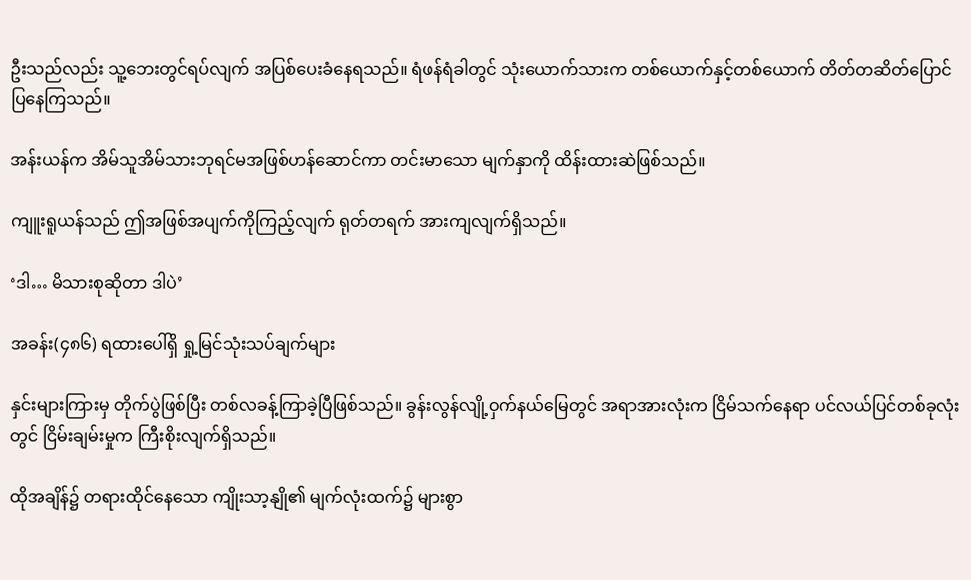ဦးသည်လည်း သူ့ဘေးတွင်ရပ်လျက် အပြစ်ပေးခံနေရသည်။ ရံဖန်ရံခါတွင် သုံးယောက်သားက တစ်ယောက်နှင့်တစ်ယောက် တိတ်တဆိတ်ပြောင်ပြနေကြသည်။

အန်းယန်က အိမ်သူအိမ်သားဘုရင်မအဖြစ်ဟန်ဆောင်ကာ တင်းမာသော မျက်နှာကို ထိန်းထားဆဲဖြစ်သည်။

ကျူးရူယန်သည် ဤအဖြစ်အပျက်ကိုကြည့်လျက် ရုတ်တရက် အားကျလျက်ရှိသည်။

‘ဒါ… မိသားစုဆိုတာ ဒါပဲ’

အခန်း(၄၈၆) ရထားပေါ်ရှိ ရှု့မြင်သုံးသပ်ချက်များ

နှင်းများကြားမှ တိုက်ပွဲဖြစ်ပြီး တစ်လခန့်ကြာခဲ့ပြီဖြစ်သည်။ ခွန်းလွန်လျို့ဝှက်နယ်မြေတွင် အရာအားလုံးက ငြိမ်သက်နေရာ ပင်လယ်ပြင်တစ်ခုလုံးတွင် ငြိမ်းချမ်းမှုက ကြီးစိုးလျက်ရှိသည်။

ထိုအချိန်၌ တရားထိုင်နေသော ကျိုးသာ့နျို၏ မျက်လုံးထက်၌ များစွာ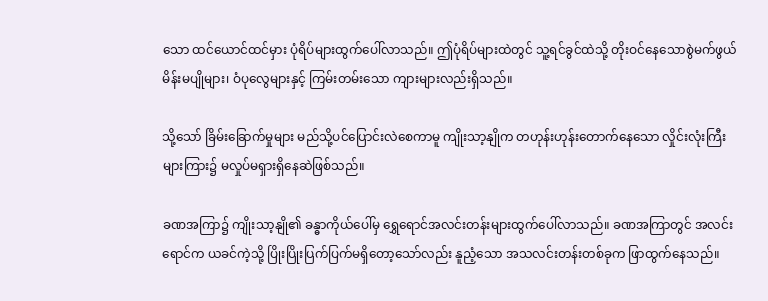သော ထင်ယောင်ထင်မှား ပုံရိပ်များထွက်ပေါ်လာသည်။ ဤပုံရိပ်များထဲတွင် သူ့ရင်ခွင်ထဲသို့ တိုးဝင်နေသောစွဲမက်ဖွယ် မိန်းမပျိုများ၊ ဝံပုလွေများနှင့် ကြမ်းတမ်းသော ကျားများလည်းရှိသည်။

သို့သော် ခြိမ်းခြောက်မှုများ မည်သို့ပင်ပြောင်းလဲစေကာမူ ကျိုးသာ့နျိုက တဟုန်းဟုန်းတောက်နေသော လှိုင်းလုံးကြီးများကြား၌ မလှုပ်မရှားရှိနေဆဲဖြစ်သည်။

ခဏအကြာ၌ ကျိုးသာ့နျို၏ ခန္ဓာကိုယ်ပေါ်မှ ရွှေရောင်အလင်းတန်းများထွက်ပေါ်လာသည်။ ခဏအကြာတွင် အလင်းရောင်က ယခင်ကဲ့သို့ ပြိုးပြိုးပြက်ပြက်မရှိတော့သော်လည်း နူညံ့သော အသလင်းတန်းတစ်ခုက ဖြာထွက်နေသည်။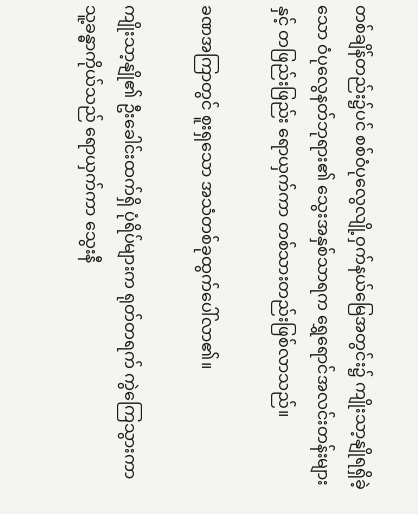တစ်ချိန်တည်း၌ပင် စစ်ဝံပုလွေလျို့ဝှက်နယ်မြေအတွင်း၌ ကျိုးသာ့နျိုရရှိခဲ့သော ဝံပုလွေနတ်ဘုရား၏ သွေးအနှစ်သာရက ရွှေရောင်အလင်းတန်းများနှင့် တဖြည်းဖြည်း ရောယှက်ကာ တစ်သားတည်းဖြစ်လာသည်။

ခဏအကြာတွင် စူးရှသော အသံတစ်ခုထွက်ပေါ်လာ၏။

ကျိုးသာ့နျို၏ ဦးခေါင်းထက်ရှိ ပုံရိပ်များက ရုတ်တရက် ကွဲကြေသွားကာ သူ့ခန္ဓာကိုယ်သည် ရောယှက်ကာ သွေးနီ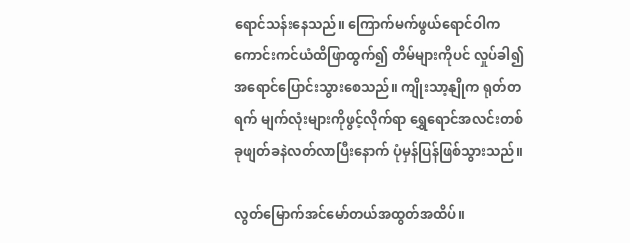ရောင်သန်းနေသည်။ ကြောက်မက်ဖွယ်ရောင်ဝါက ကောင်းကင်ယံထိဖြာထွက်၍ တိမ်များကိုပင် လှုပ်ခါ၍ အရောင်ပြောင်းသွားစေသည်။ ကျိုးသာ့နျိုက ရုတ်တရက် မျက်လုံးများကိုဖွင့်လိုက်ရာ ရွှေရောင်အလင်းတစ်ခုဖျတ်ခနဲလတ်လာပြီးနောက် ပုံမှန်ပြန်ဖြစ်သွားသည်။

လွတ်မြောက်အင်မော်တယ်အထွတ်အထိပ်။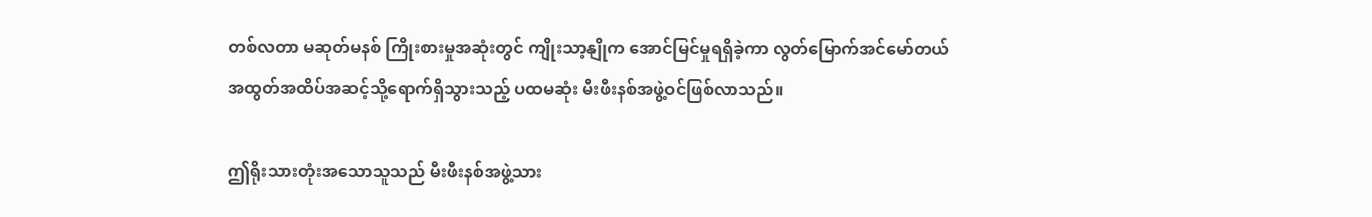တစ်လတာ မဆုတ်မနစ် ကြိုးစားမှုအဆုံးတွင် ကျိုးသာ့နျိုက အောင်မြင်မှုရရှိခဲ့ကာ လွတ်မြောက်အင်မော်တယ်အထွတ်အထိပ်အဆင့်သို့ရောက်ရှိသွားသည့် ပထမဆုံး မီးဖီးနစ်အဖွဲ့ဝင်ဖြစ်လာသည်။

ဤရိုးသားတုံးအသောသူသည် မီးဖီးနစ်အဖွဲ့သား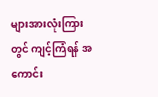များအားလုံးကြားတွင် ကျင့်ကြံရန် အကောင်း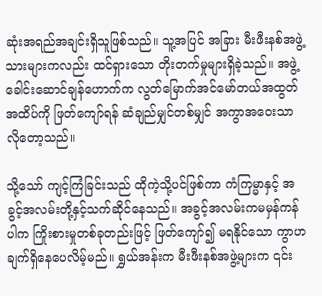ဆုံးအရည်အချင်းရှိသူဖြစ်သည်။ သူ့အပြင် အခြား မီးဖီးနစ်အဖွဲ့သားများကလည်း ထင်ရှားသော တိုးတက်မှုများရှိခဲ့သည်။ အဖွဲ့ခေါင်းဆောင်ချန်ဟောက်က လွတ်မြောက်အင်မော်တယ်အထွတ်အထိပ်ကို ဖြတ်ကျော်ရန် ဆံချည်မျှင်တစ်မျှင် အကွာအဝေးသာလိုတော့သည်။

သို့သော် ကျင့်ကြံခြင်းသည် ထိုကဲ့သို့ပင်ဖြစ်ကာ ကံကြမ္မာနှင့် အခွင့်အလမ်းတို့နှင့်သက်ဆိုင်နေသည်။ အခွင့်အလမ်းကမမှန်ကန်ပါက ကြိုးစားမှုတစ်ခုတည်းဖြင့် ဖြတ်ကျော်၍ မရနိုင်သော ကွာဟချက်ရှိနေပေလိမ့်မည်။ ရွှယ်အန်းက မီးဖီးနစ်အဖွဲ့များက ၎င်း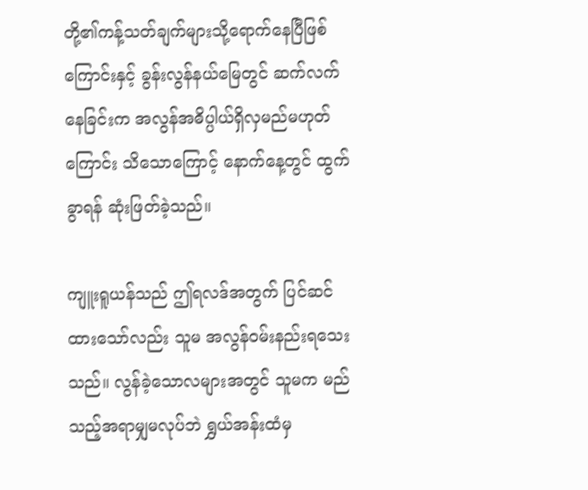တို့၏ကန့်သတ်ချက်များသို့ရောက်နေပြီဖြစ်ကြောင်းနှင့် ခွန်းလွန်နယ်မြေတွင် ဆက်လက်နေခြင်းက အလွန်အဓိပ္ပါယ်ရှိလှမည်မဟုတ်ကြောင်း သိသောကြောင့် နောက်နေ့တွင် ထွက်ခွာရန် ဆုံးဖြတ်ခဲ့သည်။

ကျူးရူယန်သည် ဤရလဒ်အတွက် ပြင်ဆင်ထားသော်လည်း သူမ အလွန်ဝမ်းနည်းရသေးသည်။ လွန်ခဲ့သောလများအတွင် သူမက မည်သည့်အရာမျှမလုပ်ဘဲ ရွှယ်အန်းထံမှ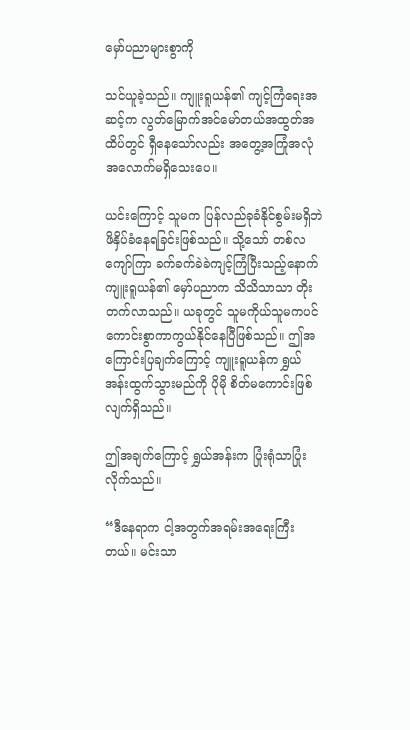မှော်ပညာများစွာကို

သင်ယူခဲ့သည်။ ကျူးရူယန်၏ ကျင့်ကြံရေးအဆင့်က လွတ်မြောက်အင်မော်တယ်အထွတ်အထိပ်တွင် ရှီနေသော်လည်း အတွေ့အကြုံအလုံအလောက်မရှိသေးပေ။

ယင်းကြောင့် သူမက ပြန်လည်ခုခံနိုင်စွမ်းမရှိဘဲ ဖိနှိပ်ခံနေရခြင်းဖြစ်သည်။ သို့သော် တစ်လကျော်ကြာ ခက်ခက်ခဲခဲကျင့်ကြံပြီးသည့်နောက် ကျူးရူယန်၏ မှော်ပညာက သိသိသာသာ တိုးတက်လာသည်။ ယခုတွင် သူမကိုယ်သူမကပင် ကောင်းစွာကာကွယ်နိုင်နေပြီဖြစ်သည်။ ဤအကြောင်းပြချက်ကြောင့် ကျူးရူယန်က ရွှယ်အန်းထွက်သွားမည်ကို ပိုမို စိတ်မကောင်းဖြစ်လျက်ရှိသည်။

ဤအချက်ကြောင့် ရွှယ်အန်းက ပြုံးရုံသာပြုံးလိုက်သည်။

“ဒီနေရာက ငါ့အတွက်အရမ်းအရေးကြီးတယ်။ မင်းသာ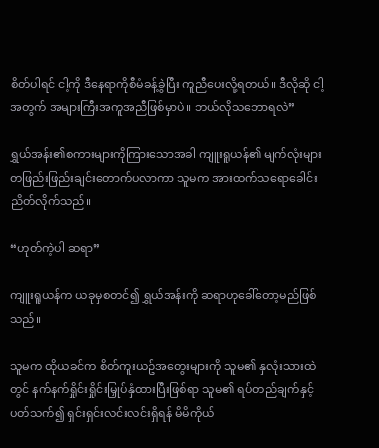စိတ်ပါရင် ငါ့ကို ဒီနေရာကိုစီမံခန့်ခွဲပြီး ကူညီပေးလို့ရတယ်။ ဒီလိုဆို ငါ့အတွက် အများကြီးအကူအညီဖြစ်မှာပဲ။ ဘယ်လိုသဘောရလဲ”

ရွှယ်အန်း၏စကားများကိုကြားသောအခါ ကျူးရူယန်၏ မျက်လုံးများ တဖြည်းဖြည်းချင်းတောက်ပလာကာ သူမက အားထက်သရောခေါင်းညိတ်လိုက်သည်။

“ဟုတ်ကဲ့ပါ ဆရာ”

ကျူးရူယန်က ယခုမှစတင်၍ ရွှယ်အန်းကို ဆရာဟုခေါ်တော့မည်ဖြစ်သည်။

သူမက ထိုယခင်က စိတ်ကူးယဥ်အတွေးများကို သူမ၏ နှလုံးသားထဲတွင် နက်နက်ရှိုင်းရှိုင်းမြှုပ်နှံထားပြီးဖြစ်ရာ သူမ၏ ရပ်တည်ချက်နှင့် ပတ်သက်၍ ရှင်းရှင်းလင်းလင်းရှိရန် မိမိကိုယ်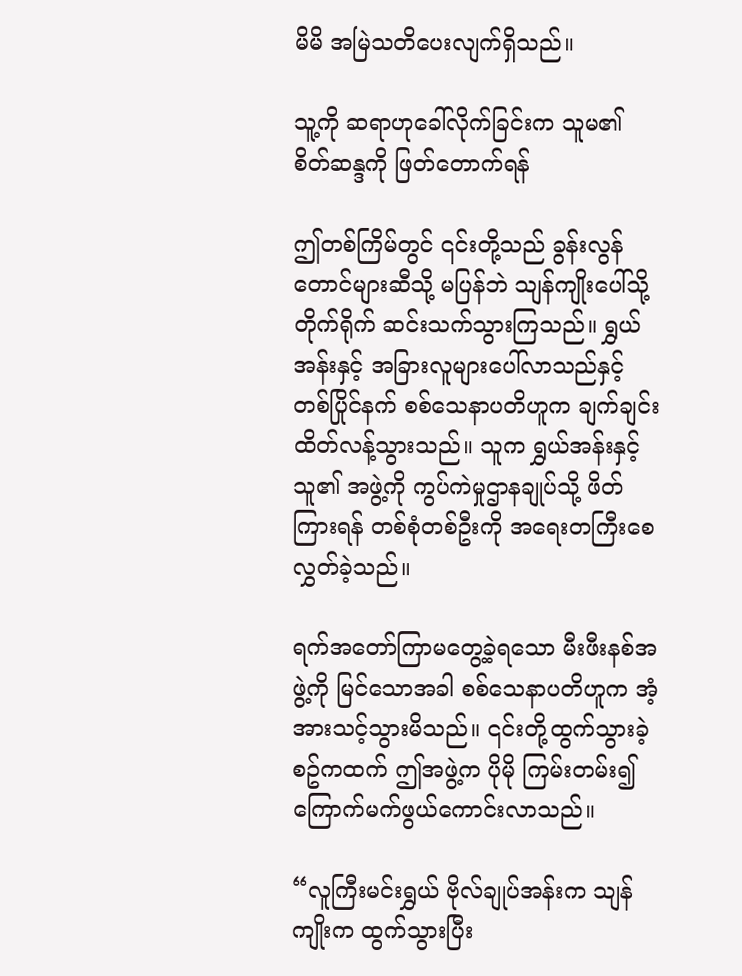မိမိ အမြဲသတိပေးလျက်ရှိသည်။

သူ့ကို ဆရာဟုခေါ်လိုက်ခြင်းက သူမ၏ စိတ်ဆန္ဒကို ဖြတ်တောက်ရန်

ဤတစ်ကြိမ်တွင် ၎င်းတို့သည် ခွန်းလွန်တောင်များဆီသို့ မပြန်ဘဲ သျန်ကျိုးပေါ်သို့ တိုက်ရိုက် ဆင်းသက်သွားကြသည်။ ရွှယ်အန်းနှင့် အခြားလူများပေါ်လာသည်နှင့် တစ်ပြိုင်နက် စစ်သေနာပတိဟူက ချက်ချင်း ထိတ်လန့်သွားသည်။ သူက ရွှယ်အန်းနှင့် သူ၏ အဖွဲ့ကို ကွပ်ကဲမှုဌာနချုပ်သို့ ဖိတ်ကြားရန် တစ်စုံတစ်ဦးကို အရေးတကြီးစေလွှတ်ခဲ့သည်။

ရက်အတော်ကြာမတွေ့ခဲ့ရသော မီးဖီးနစ်အဖွဲ့ကို မြင်သောအခါ စစ်သေနာပတိဟူက အံ့အားသင့်သွားမိသည်။ ၎င်းတို့ထွက်သွားခဲ့စဥ်ကထက် ဤအဖွဲ့က ပိုမို ကြမ်းတမ်း၍ ကြောက်မက်ဖွယ်ကောင်းလာသည်။

“လူကြီးမင်းရွှယ် ဗိုလ်ချုပ်အန်းက သျန်ကျိုးက ထွက်သွားပြီး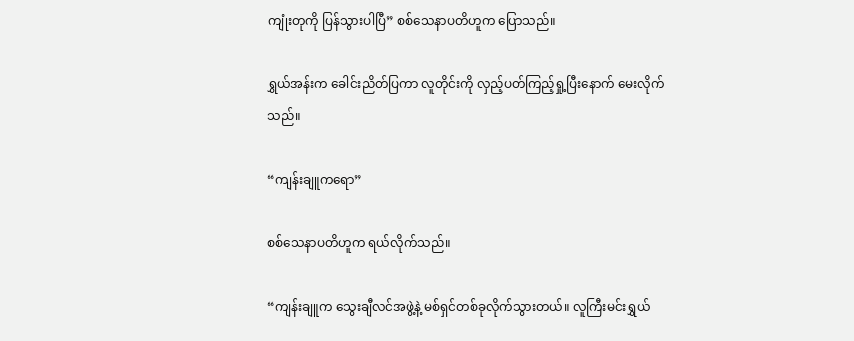ကျုံးတုကို ပြန်သွားပါပြီ” စစ်သေနာပတိဟူက ပြောသည်။

ရွှယ်အန်းက ခေါင်းညိတ်ပြကာ လူတိုင်းကို လှည့်ပတ်ကြည့်ရှု့ပြီးနောက် မေးလိုက်သည်။

“ကျန်းချူကရော”

စစ်သေနာပတိဟူက ရယ်လိုက်သည်။

“ကျန်းချူက သွေးချီလင်အဖွဲ့နဲ့ မစ်ရှင်တစ်ခုလိုက်သွားတယ်။ လူကြီးမင်းရွှယ်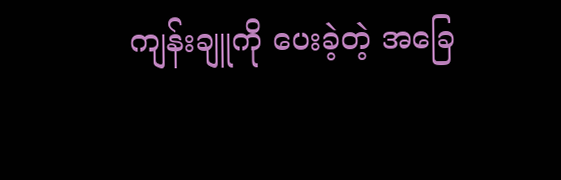ကျန်းချူကို ပေးခဲ့တဲ့ အခြေ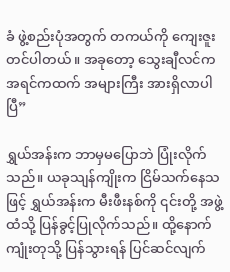ခံ ဖွဲ့စည်းပုံအတွက် တကယ်ကို ကျေးဇူးတင်ပါတယ်။ အခုတော့ သွေးချီလင်က အရင်ကထက် အများကြီး အားရှိလာပါပြီ”

ရွှယ်အန်းက ဘာမှမပြောဘဲ ပြုံးလိုက်သည်။ ယခုသျန်ကျိုးက ငြိမ်သက်နေသဖြင့် ရွှယ်အန်းက မီးဖီးနစ်ကို ၎င်းတို့ အဖွဲ့ထံသို့ ပြန်ခွင့်ပြုလိုက်သည်။ ထို့နောက် ကျုံးတုသို့ ပြန်သွားရန် ပြင်ဆင်လျက်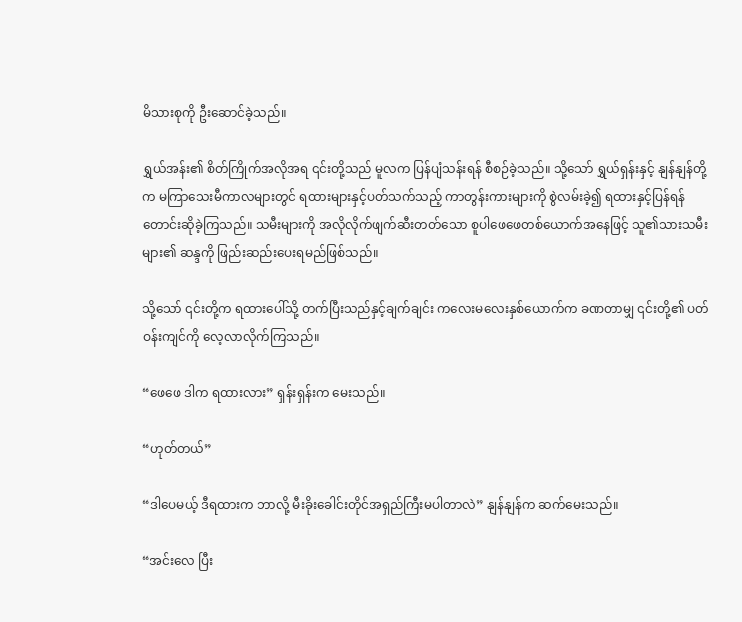မိသားစုကို ဦးဆောင်ခဲ့သည်။

ရွှယ်အန်း၏ စိတ်ကြိုက်အလိုအရ ၎င်းတို့သည် မူလက ပြန်ပျံသန်းရန် စီစဉ်ခဲ့သည်။ သို့သော် ရွှယ်ရှန်းနှင့် နျန်နျန်တို့က မကြာသေးမီကာလများတွင် ရထားများနှင့်ပတ်သက်သည့် ကာတွန်းကားများကို စွဲလမ်းခဲ့၍ ရထားနှင့်ပြန်ရန် တောင်းဆိုခဲ့ကြသည်။ သမီးများကို အလိုလိုက်ဖျက်ဆီးတတ်သော စူပါဖေဖေတစ်ယောက်အနေဖြင့် သူ၏သားသမီးများ၏ ဆန္ဒကို ဖြည်းဆည်းပေးရမည်ဖြစ်သည်။

သို့သော် ၎င်းတို့က ရထားပေါ်သို့ တက်ပြီးသည်နှင့်ချက်ချင်း ကလေးမလေးနှစ်ယောက်က ခဏတာမျှ ၎င်းတို့၏ ပတ်ဝန်းကျင်ကို လေ့လာလိုက်ကြသည်။

“ဖေဖေ ဒါက ရထားလား” ရှန်းရှန်းက မေးသည်။

“ဟုတ်တယ်”

“ဒါပေမယ့် ဒီရထားက ဘာလို့ မီးခိုးခေါင်းတိုင်အရှည်ကြီးမပါတာလဲ” နျန်နျန်က ဆက်မေးသည်။

“အင်းလေ ပြီး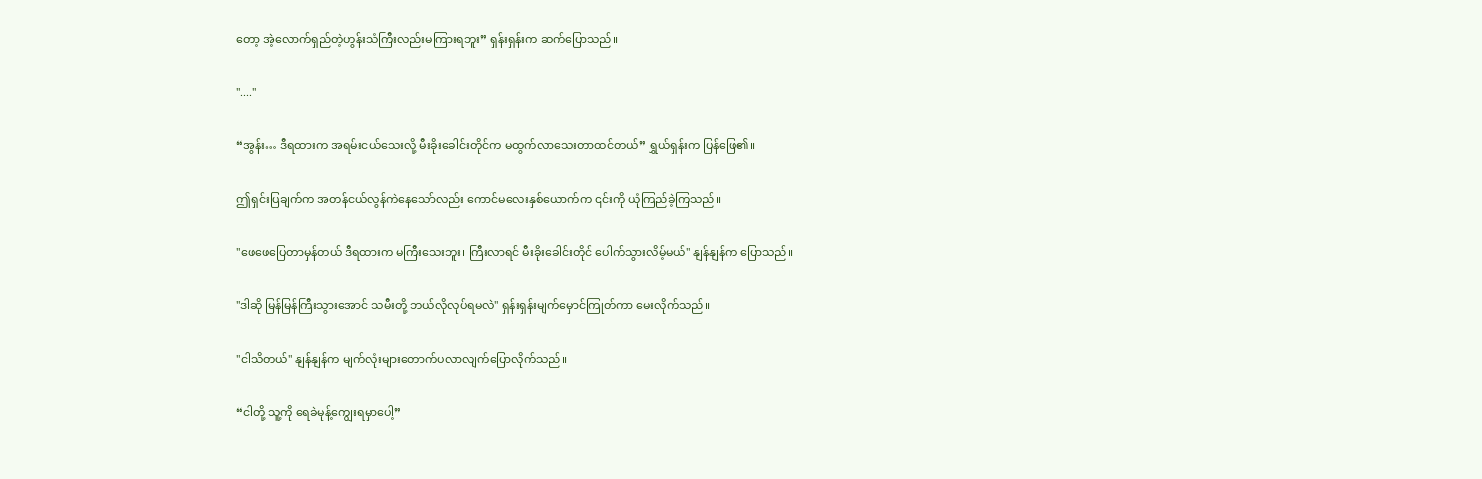တော့ အဲ့လောက်ရှည်တဲ့ဟွန်းသံကြီးလည်းမကြားရဘူး” ရှန်းရှန်းက ဆက်ပြောသည်။

"...."

“အွန်း… ဒီရထားက အရမ်းငယ်သေးလို့ မီးခိုးခေါင်းတိုင်က မထွက်လာသေးတာထင်တယ်” ရွှယ်ရှန်းက ပြန်ဖြေ၏။

ဤရှင်းပြချက်က အတန်ငယ်လွန်ကဲနေသော်လည်း ကောင်မလေးနှစ်ယောက်က ၎င်းကို ယုံကြည်ခဲ့ကြသည်။

"ဖေဖေပြေတာမှန်တယ် ဒီရထားက မကြီးသေးဘူး၊ ကြီးလာရင် မီးခိုးခေါင်းတိုင် ပေါက်သွားလိမ့်မယ်" နျန်နျန်က ပြောသည်။

"ဒါဆို မြန်မြန်ကြီးသွားအောင် သမီးတို့ ဘယ်လိုလုပ်ရမလဲ" ရှန်းရှန်းမျက်မှောင်ကြုတ်ကာ မေးလိုက်သည်။

"ငါသိတယ်" နျန်နျန်က မျက်လုံးများတောက်ပလာလျက်ပြောလိုက်သည်။

“ငါတို့ သူ့ကို ရေခဲမုန့်ကျွေးရမှာပေါ့”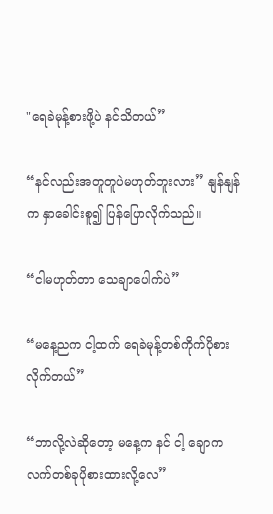"ရေခဲမုန့်စားဖို့ပဲ နင်သိတယ်”

“နင်လည်းအတူတူပဲမဟုတ်ဘူးလား” နျန်နျန်က နှာခေါင်းစူ၍ ပြန်ပြောလိုက်သည်။

“ငါမဟုတ်တာ သေချာပေါက်ပဲ”

“မနေ့ညက ငါ့ထက် ရေခဲမုန့်တစ်ကိုက်ပိုစားလိုက်တယ်”

“ဘာလို့လဲဆိုတော့ မနေ့က နင် ငါ့ ချောကလက်တစ်ခုပိုစားထားလို့လေ”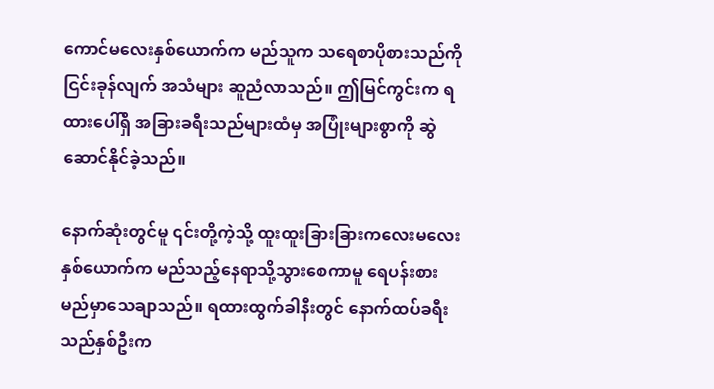ကောင်မလေးနှစ်ယောက်က မည်သူက သရေစာပိုစားသည်ကိုငြင်းခုန်လျက် အသံများ ဆူညံလာသည်။ ဤမြင်ကွင်းက ရထားပေါ်ရှိ အခြားခရီးသည်များထံမှ အပြုံးများစွာကို ဆွဲဆောင်နိုင်ခဲ့သည်။

နောက်ဆုံးတွင်မူ ၎င်းတို့ကဲ့သို့ ထူးထူးခြားခြားကလေးမလေးနှစ်ယောက်က မည်သည့်နေရာသို့သွားစေကာမူ ရေပန်းစားမည်မှာသေချာသည်။ ရထားထွက်ခါနီးတွင် နောက်ထပ်ခရီးသည်နှစ်ဦးက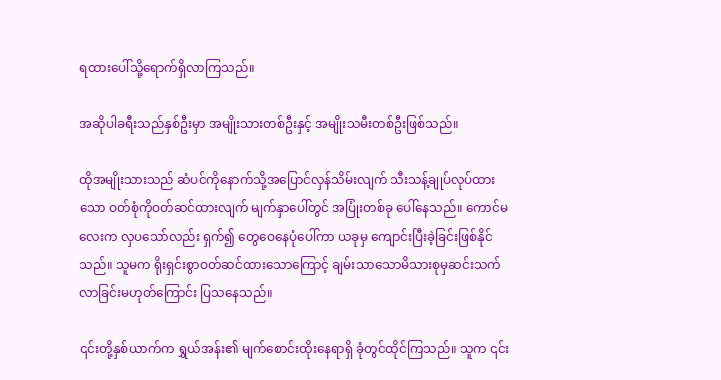ရထားပေါ်သို့ရောက်ရှိလာကြသည်။

အဆိုပါခရီးသည်နှစ်ဦးမှာ အမျိုးသားတစ်ဦးနှင့် အမျိုးသမီးတစ်ဦးဖြစ်သည်။

ထိုအမျိုးသားသည် ဆံပင်ကိုနောက်သို့အပြောင်လှန်သိမ်းလျက် သီးသန့်ချုပ်လုပ်ထားသော ဝတ်စုံကိုဝတ်ဆင်ထားလျက် မျက်နှာပေါ်တွင် အပြုံးတစ်ခု ပေါ်နေသည်။ ကောင်မလေးက လှပသော်လည်း ရှက်၍ တွေဝေနေပုံပေါ်ကာ ယခုမှ ကျောင်းပြီးခဲ့ခြင်းဖြစ်နိုင်သည်။ သူမက ရိုးရှင်းစွာဝတ်ဆင်ထားသောကြောင့် ချမ်းသာသောမိသားစုမှဆင်းသက်လာခြင်းမဟုတ်ကြောင်း ပြသနေသည်။

၎င်းတို့နှစ်ယာက်က ရွှယ်အန်း၏ မျက်စောင်းထိုးနေရာရှိ ခုံတွင်ထိုင်ကြသည်။ သူက ၎င်း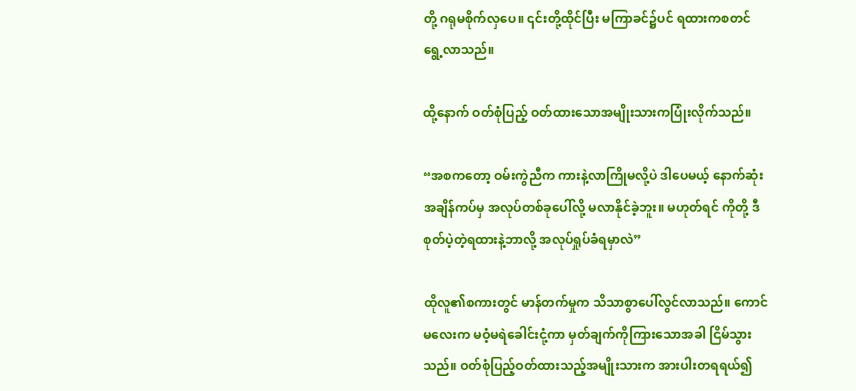တို့ ဂရုမစိုက်လှပေ။ ၎င်းတို့ထိုင်ပြီး မကြာခင်၌ပင် ရထားကစတင်ရွေ့လာသည်။

ထို့နောက် ဝတ်စုံပြည့် ဝတ်ထားသောအမျိုးသားကပြုံးလိုက်သည်။

“အစကတော့ ဝမ်းကွဲညီက ကားနဲ့လာကြိုမလို့ပဲ ဒါပေမယ့် နောက်ဆုံးအချိန်ကပ်မှ အလုပ်တစ်ခုပေါ်လို့ မလာနိုင်ခဲ့ဘူး။ မဟုတ်ရင် ကိုတို့ ဒီစုတ်ပဲ့တဲ့ရထားနဲ့ဘာလို့ အလုပ်ရှုပ်ခံရမှာလဲ”

ထိုလူ၏စကားတွင် မာန်တက်မှုက သိသာစွာပေါ်လွင်လာသည်။ ကောင်မလေးက မဝံ့မရဲခေါင်းငုံ့ကာ မှတ်ချက်ကိုကြားသောအခါ ငြိမ်သွားသည်။ ဝတ်စုံပြည့်ဝတ်ထားသည့်အမျိုးသားက အားပါးတရရယ်၍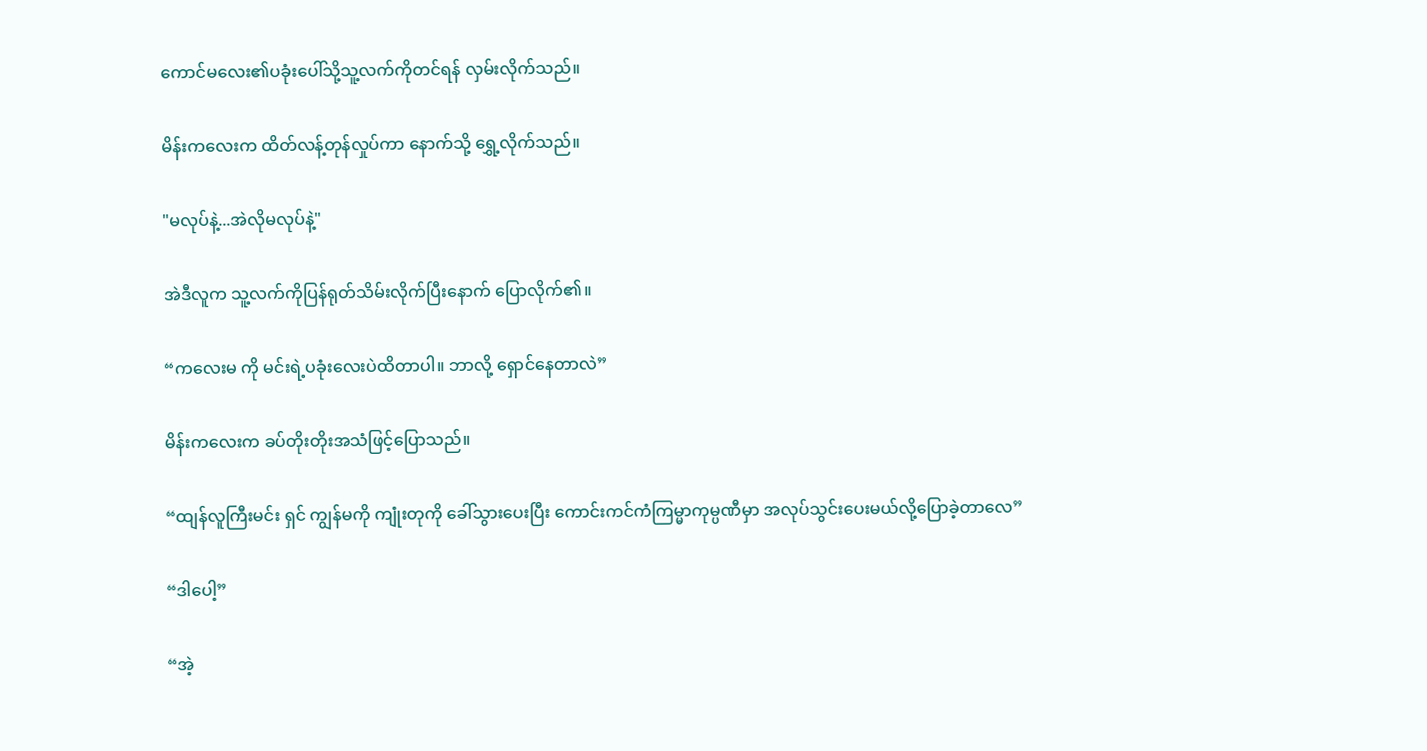ကောင်မလေး၏ပခုံးပေါ်သို့သူ့လက်ကိုတင်ရန် လှမ်းလိုက်သည်။

မိန်းကလေးက ထိတ်လန့်တုန်လှုပ်ကာ နောက်သို့ ရွှေ့လိုက်သည်။

"မလုပ်နဲ့...အဲလိုမလုပ်နဲ့"

အဲဒီလူက သူ့လက်ကိုပြန်ရုတ်သိမ်းလိုက်ပြီးနောက် ပြောလိုက်၏။

“ကလေးမ ကို မင်းရဲ့ပခုံးလေးပဲထိတာပါ။ ဘာလို့ ရှောင်နေတာလဲ”

မိန်းကလေးက ခပ်တိုးတိုးအသံဖြင့်ပြောသည်။

“ထျန်လူကြီးမင်း ရှင် ကျွန်မကို ကျုံးတုကို ခေါ်သွားပေးပြီး ကောင်းကင်ကံကြမ္မာကုမ္ပဏီမှာ အလုပ်သွင်းပေးမယ်လို့ပြောခဲ့တာလေ”

“ဒါပေါ့”

“အဲ့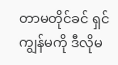တာမတိုင်ခင် ရှင်ကျွန်မကို ဒီလိုမ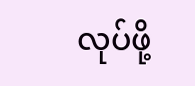လုပ်ဖို့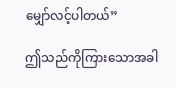မျှော်လင့်ပါတယ်”

ဤသည်ကိုကြားသောအခါ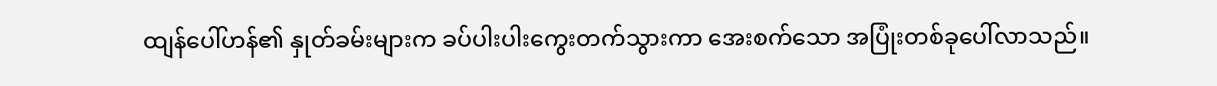ထျန်ပေါ်ဟန်၏ နှုတ်ခမ်းများက ခပ်ပါးပါးကွေးတက်သွားကာ အေးစက်သော အပြုံးတစ်ခုပေါ်လာသည်။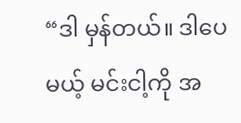“ဒါ မှန်တယ်။ ဒါပေမယ့် မင်းငါ့ကို အ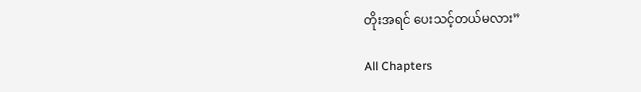တိုးအရင် ပေးသင့်တယ်မလား”

All Chapters